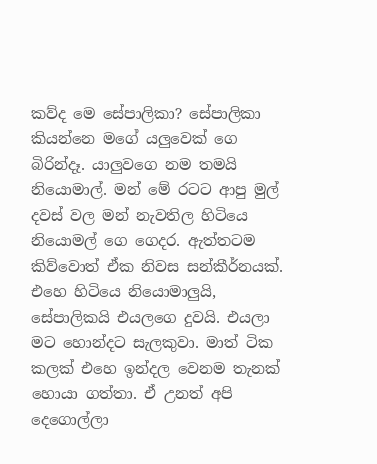කව්ද මෙ සේපාලිකා? සේපාලිකා කියන්නෙ මගේ යලුවෙක් ගෙ බිරින්දෑ. යාලුවගෙ නම තමයි නියොමාල්. මන් මේ රටට ආපු මුල් දවස් වල මන් නැවතිල හිටියෙ නියොමල් ගෙ ගෙදර. ඇත්තටම කිව්වොත් ඒක නිවස සන්කීර්නයක්. එහෙ හිටියෙ නියොමාලුයි, සේපාලිකයි එයලගෙ දුවයි. එයලා මට හොන්දට සැලකුවා. මාත් ටික කලක් එහෙ ඉන්දල වෙනම තැනක් හොයා ගත්තා. ඒ උනත් අපි දෙගොල්ලා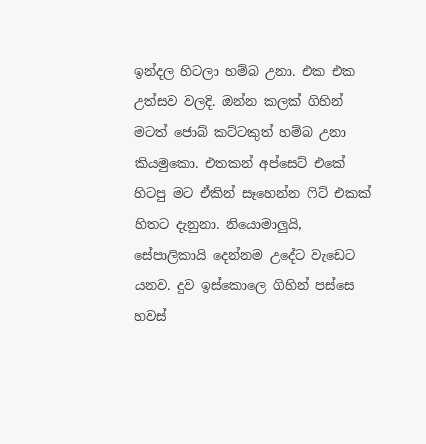ඉන්දල හිටලා හම්බ උනා. එක එක උත්සව වලදි. ඔන්න කලක් ගිහින් මටත් ජොබ් කට්ටකුත් හම්බ උනා කියමුකො. එතකන් අප්සෙට් එකේ හිටපු මට ඒකින් සෑහෙන්න ‍ෆිට් එකක් හිතට දැනුනා. නියොමාලුයි, සේපාලිකායි දෙන්නම උදේට වැඩෙට යනව. දුව ඉස්කොලෙ ගිහින් පස්සෙ හවස්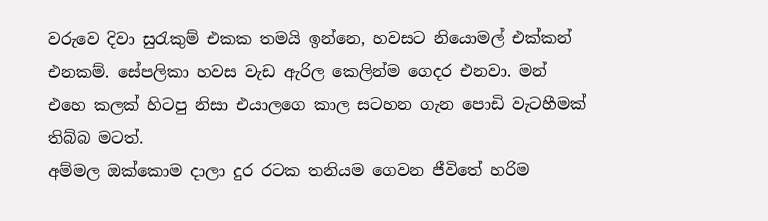වරුවෙ දිවා සු‍රැකුම් එකක තමයි ඉන්නෙ, හවසට නියොමල් එක්කන් එනකම්. සේපලිකා හවස වැඩ ඇරිල කෙලින්ම ගෙදර එනවා. මන් එහෙ කලක් හිටපු නිසා එයාලගෙ කාල සටහන ගැන පොඩි වැටහීමක් තිබ්බ මටත්.
අම්මල ඔක්කොම දාලා දුර රටක තනියම ගෙවන ජීවිතේ හරිම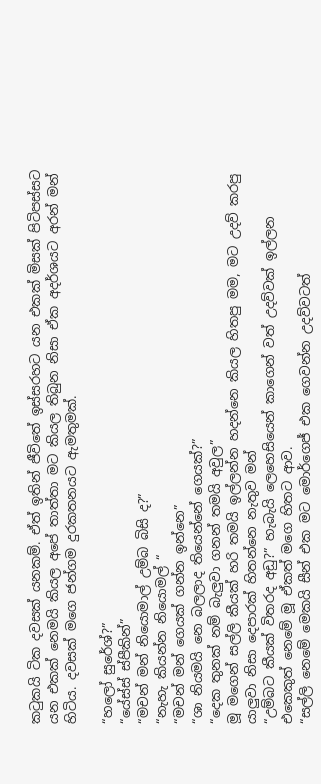ක‍ටුකයි ටික දවසක් යනකම්. ඒත් ඉතින් ජීවිතේ ඉස්සරහට යන එකක් මිසක් පිටිපස්සට යන එකක් නෙමයි කියල අපේ තාත්තා මට කියල තිබුන නිසා ඒක අදර්ශයට අරන් මන් හිටිය. දවසක් මගෙ ජන්ගම දුරකතනයට ඇමතුමක්.

“හලෝ සුරේශ්?”
“යේස්ස් ස්පීකින්”
“මචන් මන් නියොමාල් උම්බ බිසි ද?”
“නැහැ කියන්න නියොමල් “
“මචන් මන් ගෙයක් ගන්න ඉන්නෙ”
“ශා නියමයි නෙ බලලාද තියෙන්නේ ගෙයක්?”
“දෙක තුනක් නම් බැලුවා ගනන් තමයි අවුල”
මූ මගෙන් සල්ලි කීයක් හරි තමයි ඉල්ලන්න හදන්නෙ කියල හිතපු මම, මට උදව් කරපු යාලුවා නිසා දෙපාරක් හිතන්නෙ නැතුව මන්
“උම්බට කීයක් විතරද අඩු?” හැබැයි ලෙහෙසියෙන් කාගෙන් වත් උදව්වක් ඉල්ලන එකෙකුත් නෙමේ මූ ඒකත් මගෙ හිතට ආව.
“සල්ලි නෙමේ මෙකයි සීන් එක මට මොර්ගෙජ් එක ගෙවන්න උදව්වටත්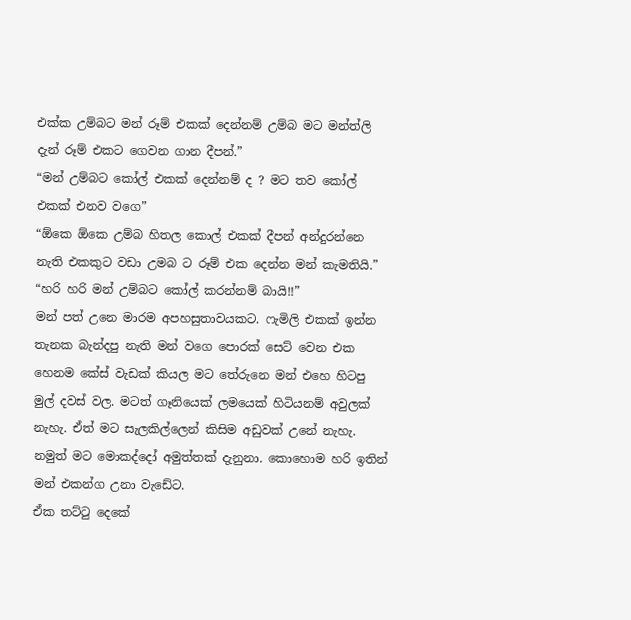එක්ක උම්බට මන් රූම් එකක් දෙන්නම් උම්බ මට මන්ත්ලි දැන් රූම් එකට ගෙවන ගාන දීපන්.”
“මන් උම්බට කෝල් එකක් දෙන්නම් ද ? මට තව කෝල් එකක් එනව වගෙ”
“ඕකෙ ඕකෙ උම්බ හිතල කොල් එකක් දීපන් අන්දුරන්නෙ නැති එකකුට වඩා උමබ ට රූම් එක දෙන්න මන් කැමතියි.”
“හරි හරි මන් උම්බට කෝල් කරන්නම් බායි!!”
මන් පත් උනෙ මාරම අපහසුතාවයකට. ෆැමිලි එකක් ඉන්න තැනක බැන්දපු නැති මන් වගෙ පොරක් සෙට් වෙන එක හෙනම කේස් වැඩක් කියල මට තේරුනෙ මන් එහෙ හිටපු මුල් දවස් වල. මටත් ගෑනියෙක් ලමයෙක් හිටියනම් අවුලක් නැහැ. ඒත් මට සැලකිල්ලෙන් කිසිම අඩුවක් උනේ නැහැ. නමුත් මට මොකද්දෝ අමුත්තක් දැනුනා. කොහොම හරි ඉතින් මන් එකන්ග උනා වැඩේට.
ඒක තට්‍ටු දෙකේ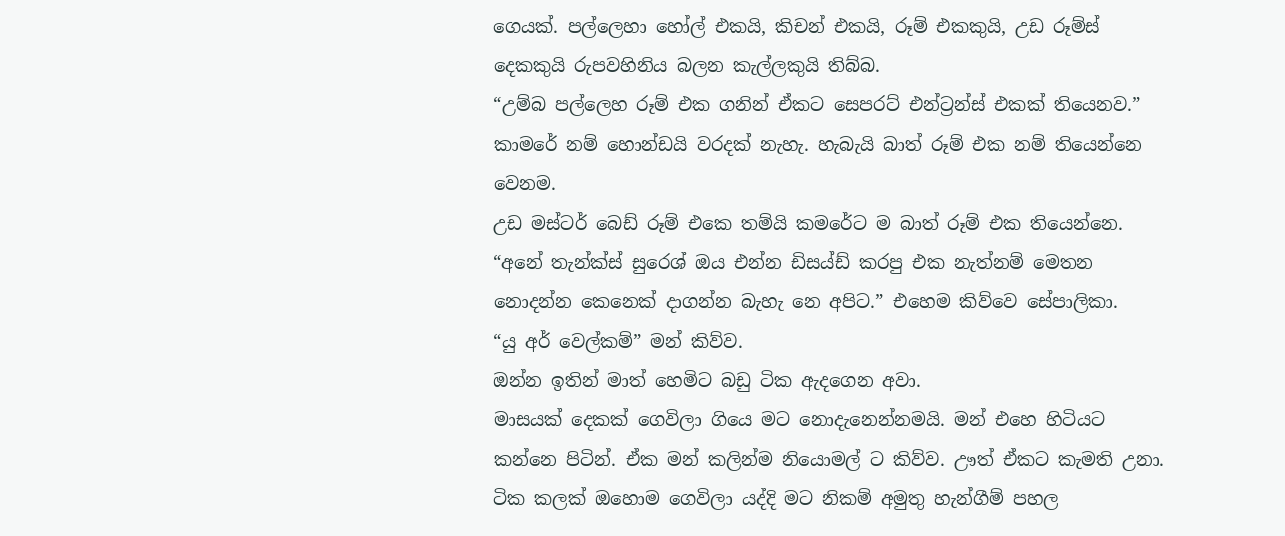ගෙයක්. පල්ලෙහා හෝල් එකයි, කිචන් එකයි, රූම් එකකුයි, උඩ රූම්ස් දෙකකුයි රුපවහිනිය බලන කැල්ලකුයි තිබ්බ.
“උම්බ පල්ලෙහ රූම් එක ගනින් ඒකට සෙපරට් එන්ට්‍රන්ස් එකක් තියෙනව.”
කාමරේ නම් හොන්ඩයි වරදක් නැහැ. හැබැයි බාත් රූම් එක නම් තියෙන්නෙ වෙනම.
උඩ මස්ටර් බෙඩ් රූම් එකෙ තම්යි කමරේට ම බාත් රූම් එක තියෙන්නෙ.
“අනේ තැන්ක්ස් සුරෙශ් ඔය එන්න ඩිසය්ඩ් කරපු එක නැත්නම් මෙතන නොදන්න කෙනෙක් දාගන්න බැහැ නෙ අපිට.” එහෙම කිව්වෙ සේපාලිකා.
“යු අර් වෙල්කම්” මන් කිව්ව.
ඔන්න ඉතින් මාත් හෙමිට බඩු ටික ඇදගෙන අවා.
මාසයක් දෙකක් ගෙවිලා ගියෙ මට නොදැනෙන්නමයි. මන් එහෙ හිටියට කන්නෙ පිටින්. ඒක මන් කලින්ම නියොමල් ට කිව්ව. ඌත් ඒකට කැමති උනා.
ටික කලක් ඔහොම ගෙවිලා යද්දි මට නිකම් අමුතු හැන්ගීම් පහල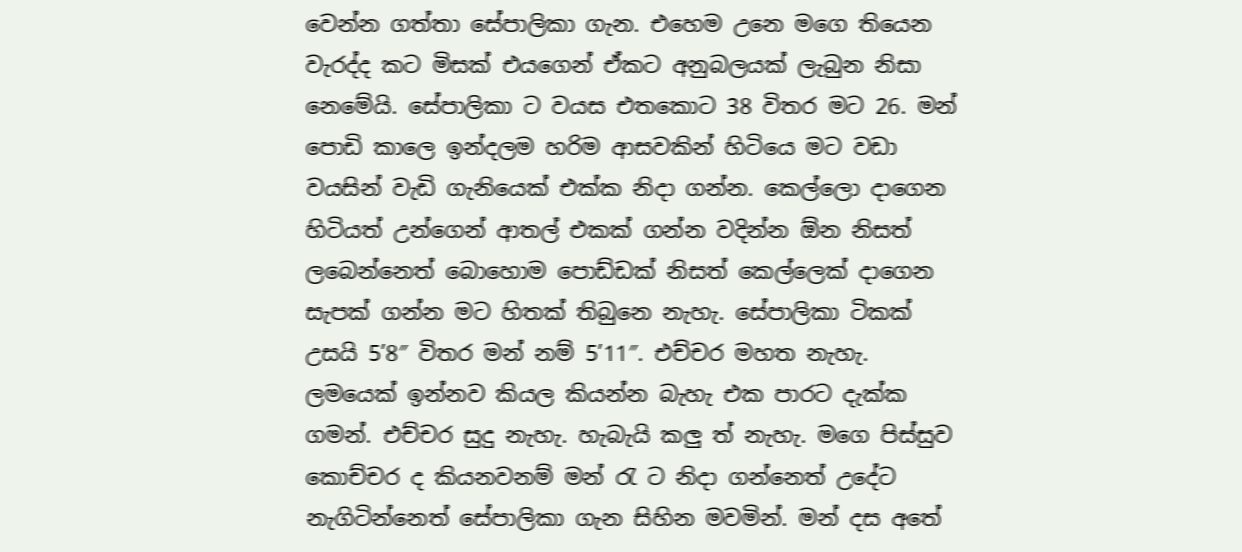වෙන්න ගත්තා සේපාලිකා ගැන. එහෙම උනෙ මගෙ තියෙන වැරද්ද කට මිසක් එයගෙන් ඒකට අනුබලයක් ලැබුන නිසා නෙමේයි. සේපාලිකා ට වයස එතකොට 38 විතර මට 26. මන් පොඩි කාලෙ ඉන්දලම හරිම ආසවකින් හිටියෙ මට වඩා වයසින් වැඩි ගැනියෙක් එක්ක නිදා ගන්න. කෙල්ලො දාගෙන හිටියත් උන්ගෙන් ආතල් එකක් ගන්න වදින්න ඕන නිසත් ලබෙන්නෙත් බොහොම පොඩ්ඩක් නිසත් කෙල්ලෙක් දාගෙන සැපක් ගන්න මට හිතක් තිබුනෙ නැහැ. සේපාලිකා ටිකක් උසයි 5’8″ විතර මන් නම් 5’11″. එච්චර මහත නැහැ. ලමයෙක් ඉන්නව කියල කියන්න බැහැ එක පාරට දැක්ක ගමන්. එච්චර සුදු නැහැ. හැබැයි කලු ත් නැහැ. මගෙ පිස්සුව කොච්චර ද කියනවනම් මන් ‍රැ ට නිදා ගන්නෙත් උදේට නැගිටින්නෙත් සේපාලිකා ගැන සිහින මවමින්. මන් දස අතේ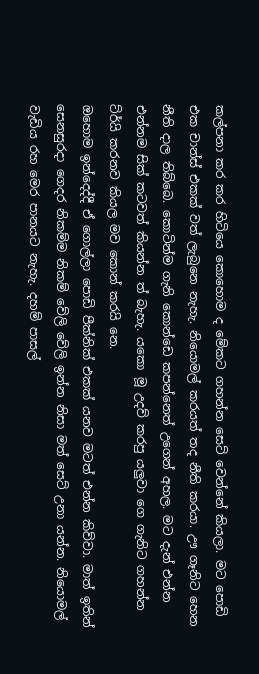කල්පනා කර කර හිටියෙ කොහොම ද මේකට ගහන්න සෙට් වෙන්නේ කියලා. මට පොඩි එක චාන්ස් එකක් වත් ලැබුනෙ නැහැ. නියොමල් කරයත් තද නීති කරයා. ඌ ගෑනිට හෙන නීති දාල තිබ්බෙ. කොටින්ම ගැනි කොන්ඩෙ කපන්නෙත් උගෙන් අහල. මට දැන් එන්න එන්නම සික් කටවත් කියන්න ත් බැහැ. යකො මූ උදව් කරපු යලුවා ගෙ ගැනිට ගහන්න ට්ර්යි කරනව කියල මව කොන් කරයි නෙ.
ඔහොම ඉන්දෙද්දී ඒ ගොල්ලා පොඩි පීක්නික් එකක් යනව මටත් එන්න කිව්වා. මාත් ඉතින් සෙනසුරදා ගෙදර නිකම්ම නිකම් වේලි වේලි ඉන්න නිසා මත් සෙට් උනා යන්න. නියොමල් වැඩිය රහ මෙර පානයට නැහැ. දහම් පාසල්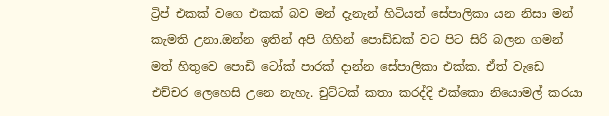ට්‍රිප් එකක් වගෙ එකක් බව මන් දැනැන් හිටියත් සේපාලිකා යන නිසා මන් කැමති උනා.ඔන්න ඉතින් අපි ගිහින් පොඩ්ඩක් වට පිට සිරි බලන ගමන් මත් හිතුවෙ පොඩි ටෝක් පාරක් දාන්න සේපාලිකා එක්ක. ඒත් වැඩෙ එච්චර ලෙහෙසි උනෙ නැහැ. චුට්ටක් කතා කරද්දි එක්කො නියොමල් කරයා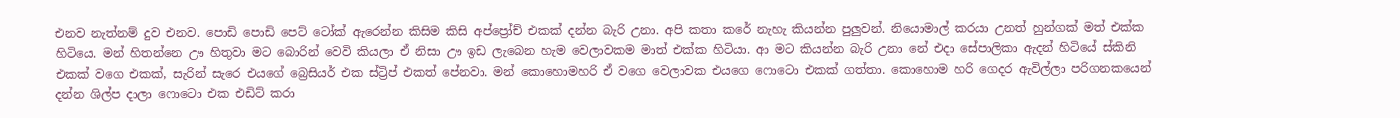එනව නැත්නම් දුව එනව. පොඩි පොඩි පෙට් ටෝක් ඇරෙන්න කිසිම කිසි අප්ප්‍රෝච් එකක් දන්න බැරි උනා. අපි කතා කරේ නැහැ කියන්න පුලුවන්. නියොමාල් කරයා උනත් හුන්ගක් මත් එක්ක හිටියෙ. මන් හිතන්නෙ ඌ හිතුවා මට බොරින් වෙවි කියලා ඒ නිසා ඌ ඉඩ ලැබෙන හැම වෙලාවකම මාත් එක්ක හිටියා. ආ මට කියන්න බැරි උනා නේ එදා සේපාලිකා ඇදන් හිටියේ ස්කිනි එකක් වගෙ එකක්, සැරින් සැරෙ එයගේ බ්‍රෙසියර් එක ස්ට්‍රිප් එකත් පේනවා. මන් කොහොමහරි ඒ වගෙ වෙලාවක එයගෙ ෆොටො එකක් ගත්තා. කොහොම හරි ගෙදර ඇවිල්ලා පරිගනකයෙන් දන්න ශිල්ප දාලා ෆොටො එක එඩිට් කරා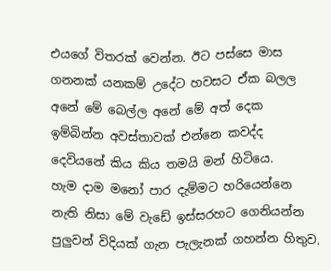එයගේ විතරක් වෙන්න. ඊට පස්සෙ මාස ගනනක් යනකම් උදේට හවසට ඒක බලල අනේ මේ බෙල්ල අනේ මේ අත් දෙක ඉම්බින්න අවස්තාවක් එන්නෙ කවද්ද දෙවියනේ කිය කිය තමයි මන් හිටියෙ.
හැම දාම මනෝ පාර දැම්මට හරියෙන්නෙ නැති නිසා මේ වැඩේ ඉස්සරහට ගෙනියන්න පුලුවන් විදියක් ගැන පැලැනක් ගහන්න හිතුව.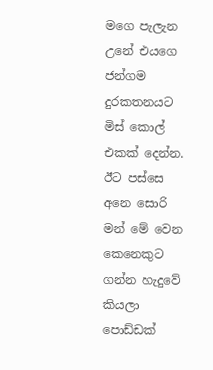මගෙ පැලැන උනේ එයගෙ ජන්ගම දුරකතනයට මිස් කොල් එකක් දෙන්න. ඊට පස්සෙ අනෙ සොරි මන් මේ වෙන කෙනෙකුට ගන්න හැදුවේ කියලා පොඩ්ඩක්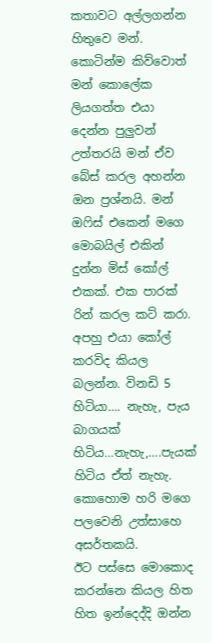කතාවට අල්ලගන්න හිතුවෙ මන්. කොටින්ම කිව්වොත් මන් කොලේක ලියගත්ත එයා දෙන්න පුලුවන් උත්තරයි මන් ඒව බේස් කරල අහන්න ඔන ප්‍රශ්නයි. මන් ඔ‍ෆිස් එකෙන් මගෙ මොබයිල් එකින් දුන්න මිස් කෝල් එකක්. එක පාරක් රින් කරල කට් කරා. අපහු එයා කෝල් කරවිද කියල බලන්න. විනඩි 5 හිටියා…. නැහැ, පැය බාගයක් හිටිය…නැහැ,….පැයක් හිටිය ඒත් නැහැ. කොහොම හරි මගෙ පලවෙනි උත්සාහෙ අසර්තකයි.
ඊට පස්සෙ මොකොද කරන්නෙ කියල හිත හිත ඉන්දෙද්දි ඔන්න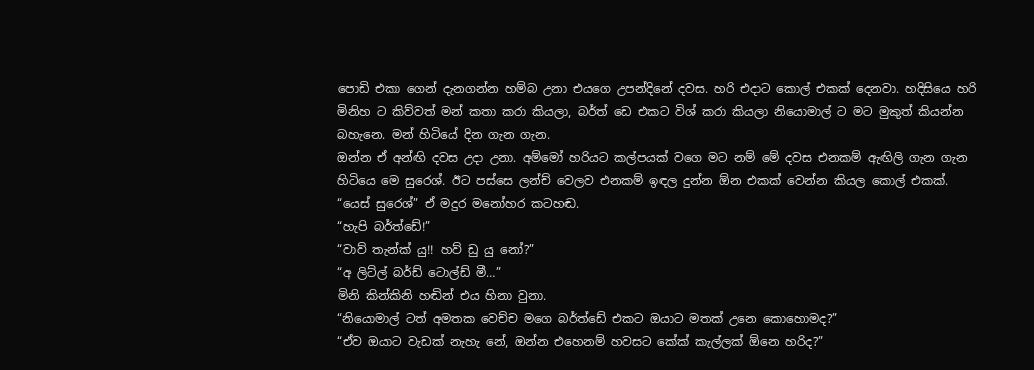පොඩි එකා ගෙන් දැනගන්න හම්බ උනා එයගෙ උපන්දිනේ දවස. හරි එදාට කොල් එකක් දෙනවා. හදිසියෙ හරි මිනිහ ට කිව්වත් මන් කතා කරා කියලා, බර්ත් ඩෙ එකට විශ් කරා කියලා නියොමාල් ට මට මුකුත් කියන්න බහැනෙ. මන් හිටියේ දින ගැන ගැන.
ඔන්න ඒ අන්ඟි දවස උදා උනා. අම්මෝ හරියට කල්පයක් වගෙ මට නම් මේ දවස එනකම් ඇඟිලි ගැන ගැන හිටියෙ මෙ සුරෙශ්. ඊට පස්සෙ ලන්ච් වෙලව එනකම් ඉඳල දුන්න ඕන එකක් වෙන්න කියල කොල් එකක්.
“යෙස් සුරෙශ්” ඒ මදුර මනෝහර කටහඬ.
“හැපි බර්ත්ඩේ!”
“වාව් තැන්ක් යු!! හව් ඩු යු නෝ?”
“අ ලිට්ල් බර්ඩ් ටොල්ඩ් මී…”
මිනි කින්කිනි හඬින් එය හිනා වුනා.
“නියොමාල් ටත් අමතක වෙච්ච මගෙ බර්ත්ඩේ එකට ඔයාට මතක් උනෙ කොහොමද?”
“ඒව ඔයාට වැඩක් නැහැ නේ, ඔන්න එහෙනම් හවසට කේක් කැල්ලක් ඕනෙ හරිද?”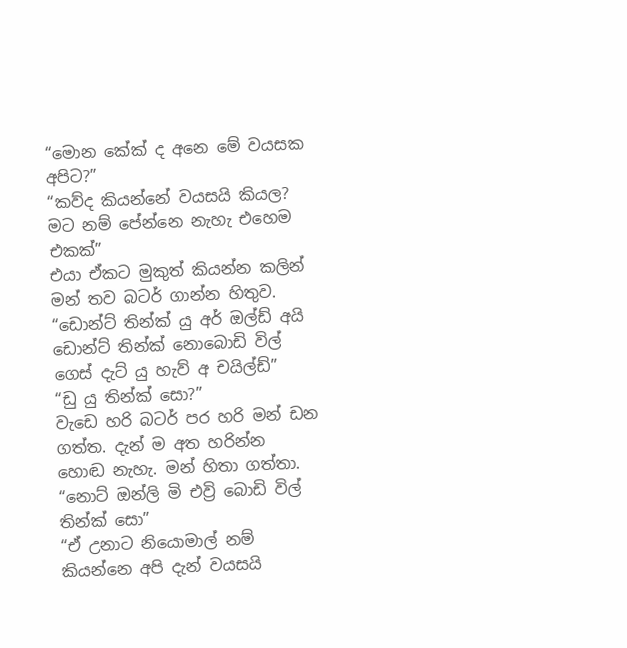“මොන කේක් ද අනෙ මේ වයසක අපිට?”
“කව්ද කියන්නේ වයසයි කියල? මට නම් පේන්නෙ නැහැ එහෙම එකක්”
එයා ඒකට මුකුත් කියන්න කලින් මන් තව බටර් ගාන්න හිතුව. “ඩොන්ට් තින්ක් යු අර් ඔල්ඩ් අයි ඩොන්ට් තින්ක් නොබොඩි විල් ගෙස් දැට් යු හැව් අ චයිල්ඩ්”
“ඩු යු තින්ක් සො?”
වැඩෙ හරි බටර් පර හරි මන් ඩන ගත්ත. දැන් ම අත හරින්න හොඬ නැහැ. මන් හිතා ගත්තා.
“නොට් ඔන්ලි මි එව්‍රි බොඩි විල් තින්ක් සො”
“ඒ උනාට නියොමාල් නම් කියන්නෙ අපි දැන් වයසයි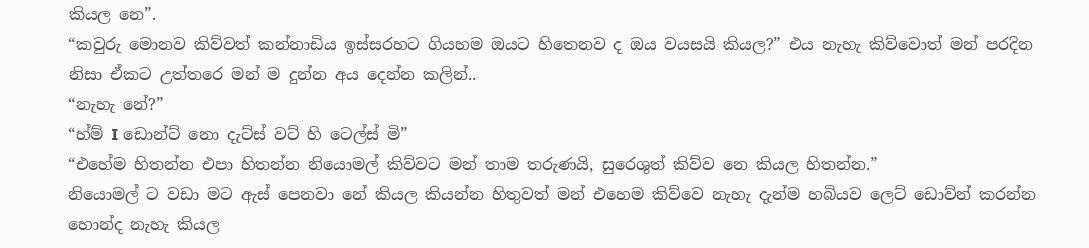කියල නෙ”.
“කවුරු මොනව කිව්වත් කන්නාඩිය ඉස්සරහට ගියහම ඔයට හිතෙනව ද ඔය වයසයි කියල?” එය නැහැ කිව්වොත් මන් පරදින නිසා ඒකට උත්තරෙ මන් ම දුන්න අය දෙන්න කලින්..
“නැහැ නේ?”
“හ්ම් I ඩොන්ට් නො දැට්ස් වට් හි ටෙල්ස් මි”
“එහේම හිතන්න එපා හිතන්න නියොමල් කිව්වට මන් තාම තරුණයි, සුරෙශුත් කිව්ව නෙ කියල හිතන්න.”
නියොමල් ට වඩා මට ඇස් පෙනවා නේ කියල කියන්න හිතුවත් මන් එහෙම කිව්වෙ නැහැ දැන්ම හබියව ලෙට් ඩොව්න් කරන්න හොන්ද නැහැ කියල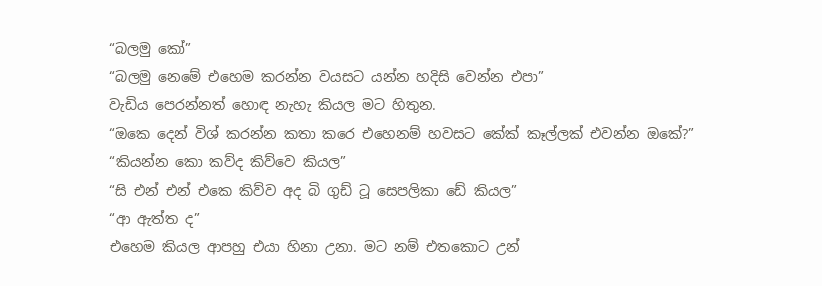“බලමු කෝ”
“බලමු නෙමේ එහෙම කරන්න වයසට යන්න හදිසි වෙන්න එපා”
වැඩිය පෙරන්නත් හොඳ නැහැ කියල මට හිතුන.
“ඔකෙ දෙන් විශ් කරන්න කතා කරෙ එහෙනම් හවසට කේක් කෑල්ලක් එවන්න ඔකේ?”
“කියන්න කො කව්ද කිව්වෙ කියල”
“සි එන් එන් එකෙ කිව්ව අද බි ගුඩ් ටූ සෙපලිකා ඩේ කියල”
“ආ ඇත්ත ද”
එහෙම කියල ආපහු එයා හිනා උනා. මට නම් එතකොට උන්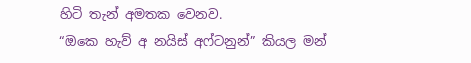හිටි තැන් අමතක වෙනව.
“ඔකෙ හැව් අ නයිස් අෆ්ටනුන්” කියල මන්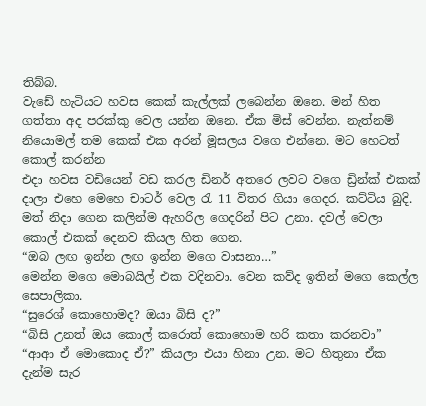තිබ්බ.
වැඩේ හැටියට හවස කෙක් කැල්ලක් ලබෙන්න ඔනෙ. මන් හිත ගත්තා අද පරක්කු වෙල යන්න ඔනෙ. ඒක මිස් වෙන්න. නැත්නම් නියොමල් තම කෙක් එක අරන් මූසලය වගෙ එන්නෙ. මට හෙටත් කොල් කරන්න
එදා හවස වඩියෙන් වඩ කරල ඩිනර් අතරෙ ලවට වගෙ ඩ්‍රින්ක් එකක් දාලා එහෙ මෙහෙ චාටර් වෙල ‍රැ 11 විතර ගියා ගෙදර. කට්ටිය බුදි. මත් නිදා ගෙන කලින්ම ඇහරිල ගෙදරින් පිට උනා. දවල් වෙලා කොල් එකක් දෙනව කියල හිත ගෙන.
“ඔබ ලඟ ඉන්න ලඟ ඉන්න මගෙ වාසනා…”
මෙන්න මගෙ මොබයිල් එක වදිනවා. වෙන කව්ද ඉතින් මගෙ කෙල්ල සෙපාලිකා.
“සුරෙශ් කොහොමද? ඔයා බිසි ද?”
“බිසි උනත් ඔය කොල් කරොත් කොහොම හරි කතා කරනවා”
“ආආ ඒ මොකොද ඒ?” කියලා එයා හිනා උන. මට හිතුනා ඒක දැන්ම සැර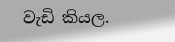වැඩි කියල.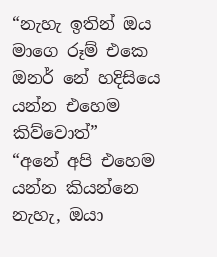“නැහැ ඉතින් ඔය මාගෙ රූම් එකෙ ඔනර් නේ හදිසියෙ යන්න එහෙම කිව්වොත්”
“අනේ අපි එහෙම යන්න කියන්නෙ නැහැ, ඔයා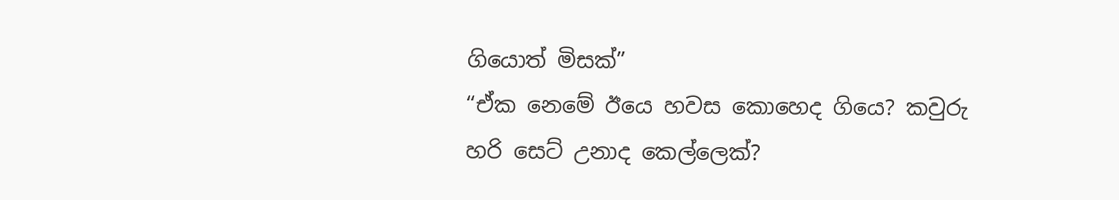ගියොත් මිසක්”
“ඒක නෙමේ ඊයෙ හවස කොහෙද ගියෙ? කවුරු හරි සෙට් උනාද කෙල්ලෙක්?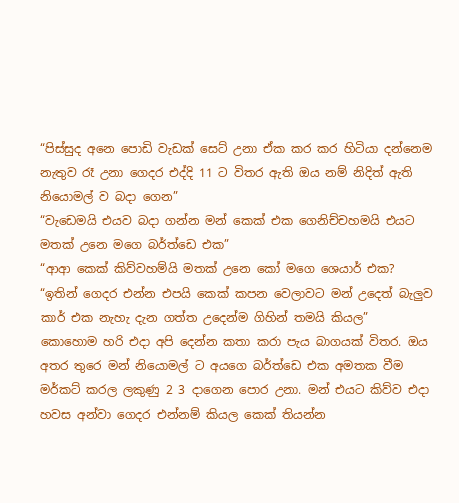“පිස්සුද අනෙ පොඩි වැඩක් සෙට් උනා ඒක කර කර හිටියා දන්නෙම නැතුව රෑ උනා ගෙදර එද්දි 11 ට විතර ඇති ඔය නම් නිදිත් ඇති නියොමල් ව බදා ගෙන”
“වැඩෙමයි එයව බදා ගන්න මන් කෙක් එක ගෙනිච්චහමයි එයට මතක් උනෙ මගෙ බර්ත්ඩෙ එක”
“ආආ කෙක් කිව්වහම්යි මතක් උනෙ කෝ මගෙ ශෙයාර් එක?
“ඉතින් ගෙදර එන්න එපයි කෙක් කපන වෙලාවට මන් උදෙත් බැලුව කාර් එක නැහැ දැන ගත්ත උදෙන්ම ගිහින් තමයි කියල”
කොහොම හරි එදා අපි දෙන්න කතා කරා පැය බාගයක් විතර. ඔය අතර තුරෙ මන් නියොමල් ට අයගෙ බර්ත්ඩෙ එක අමතක වීම මර්කට් කරල ලකුණු 2 3 දාගෙන පොර උනා. මන් එයට කිව්ව එදා හවස අන්වා ගෙදර එන්නම් කියල කෙක් තියන්න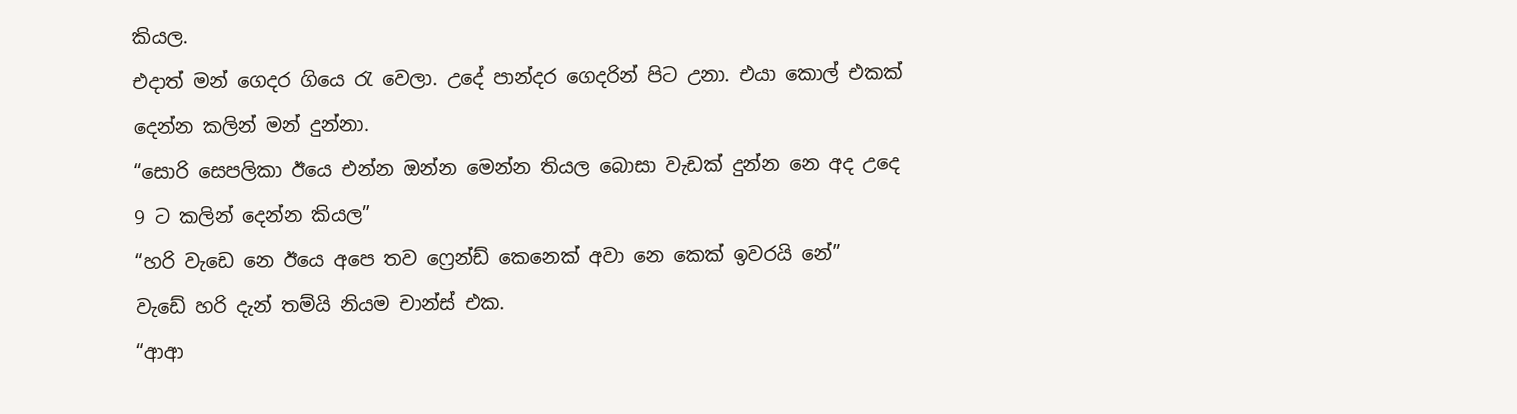කියල.
එදාත් මන් ගෙදර ගියෙ ‍රැ වෙලා. උදේ පාන්දර ගෙදරින් පිට උනා. එයා කොල් එකක් දෙන්න කලින් මන් දුන්නා.
“සොරි සෙපලිකා ඊයෙ එන්න ඔන්න මෙන්න තියල බොසා වැඩක් දුන්න නෙ අද උදෙ 9 ට කලින් දෙන්න කියල”
“හරි වැඩෙ නෙ ඊයෙ අපෙ තව ෆ්‍රෙන්ඩ් කෙනෙක් අවා නෙ කෙක් ඉවරයි නේ”
වැඩේ හරි දැන් තම්යි නියම චාන්ස් එක.
“ආආ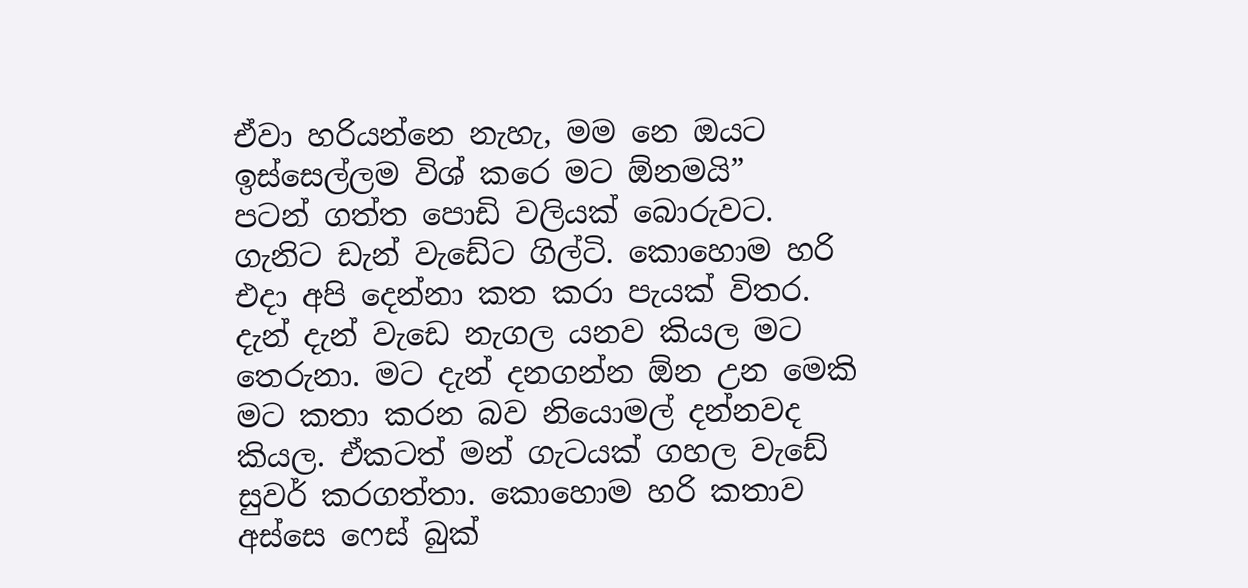ඒවා හරියන්නෙ නැහැ, මම නෙ ඔයට ඉස්සෙල්ලම විශ් කරෙ මට ඕනමයි”
පටන් ගත්ත පොඩි වලියක් බොරුවට. ගැනිට ඩැන් වැඩේට ගිල්ටි. කොහොම හරි එදා අපි දෙන්නා කත කරා පැයක් විතර. දැන් දැන් වැඩෙ නැගල යනව කියල මට තෙරුනා. මට දැන් දනගන්න ඕන උන මෙකි මට කතා කරන බව නියොමල් දන්නවද කියල. ඒකටත් මන් ගැටයක් ගහල වැඩේ සුවර් කරගත්තා. කොහොම හරි කතාව අස්සෙ ෆෙස් බුක්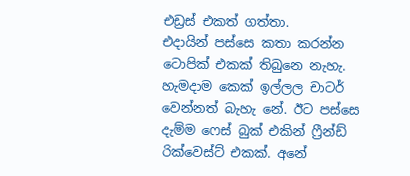එඩ්‍රස් එකත් ගත්තා.
එදායින් පස්සෙ කතා කරන්න ටොපික් එකක් තිබුනෙ නැහැ. හැමදාම කෙක් ඉල්ලල චාටර් වෙන්නත් බැහැ නේ. ඊට පස්සෙ දැම්ම ෆෙස් බුක් එකින් ‍ෆ්‍රීන්ඩ් රික්වෙස්ට් එකක්. අනේ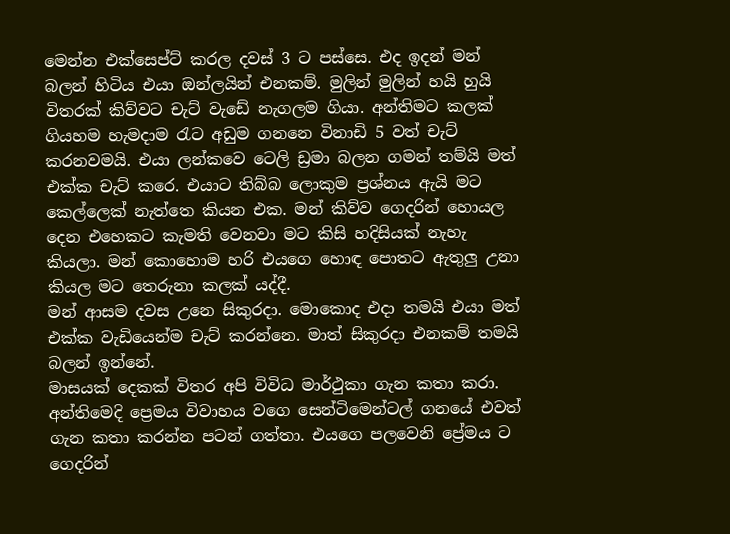මෙන්න එක්සෙප්ට් කරල දවස් 3 ට පස්සෙ. එද ඉදන් මන් බලන් හිටිය එයා ඔන්ලයින් එනකම්. මුලින් මුලින් හයි හුයි විතරක් කිව්වට චැට් වැඩේ නැගලම ගියා. අන්තිමට කලක් ගියහම හැමදාම ‍රැට අඩුම ගනනෙ විනාඩි 5 වත් චැට් කරනවමයි. එයා ලන්කවෙ ටෙලි ඩ්‍රමා බලන ගමන් තම්යි මත් එක්ක චැට් කරෙ. එයාට තිබ්බ ලොකුම ප්‍රශ්නය ඇයි මට කෙල්ලෙක් නැත්තෙ කියන එක. මන් කිව්ව ගෙදරින් හොයල දෙන එහෙකට කැමති වෙනවා මට කිසි හදිසියක් නැහැ කියලා. මන් කොහොම හරි එයගෙ හොඳ පොතට ඇතුලු උනා කියල මට තෙරුනා කලක් යද්දී.
මන් ආසම දවස උනෙ සිකුරදා. මොකොද එදා තමයි එයා මත් එක්ක වැඩියෙන්ම චැට් කරන්නෙ. මාත් සිකුරදා එනකම් තමයි බලන් ඉන්නේ.
මාසයක් දෙකක් විතර අපි විවිධ මාර්ථුකා ගැන කතා කරා. අන්තිමෙදි ප්‍රෙමය විවාහය වගෙ සෙන්ටිමෙන්ටල් ගනයේ එවත් ගැන කතා කරන්න පටන් ගත්තා. එයගෙ පලවෙනි ප්‍රේමය ට ගෙදරින්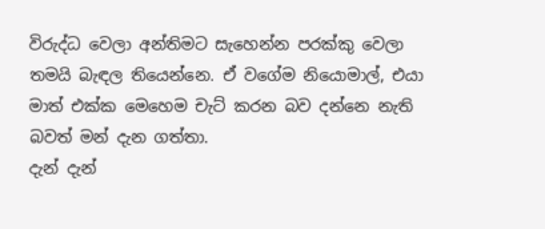විරුද්ධ වෙලා අන්තිමට සැහෙන්න පරක්කු වෙලා තමයි බැඳල තියෙන්නෙ. ඒ වගේම නියොමාල්, එයා මාත් එක්ක මෙහෙම චැට් කරන බව දන්නෙ නැති බවත් මන් දැන ගත්තා.
දැන් දැන්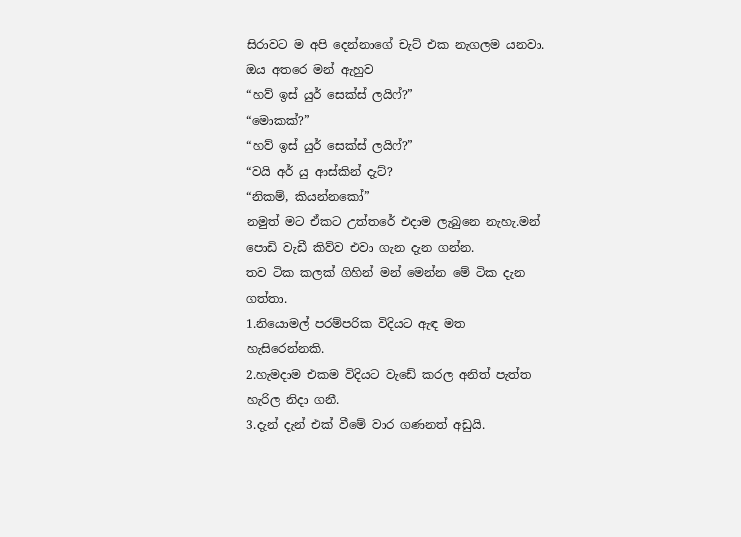සිරාවට ම අපි දෙන්නාගේ චැට් එක නැගලම යනවා. ඔය අතරෙ මන් ඇහුව
“හව් ඉස් යුර් සෙක්ස් ලයිෆ්?”
“මොකක්?”
“හව් ඉස් යුර් සෙක්ස් ලයිෆ්?”
“වයි අර් යු ආස්කින් දැට්?
“නිකම්, කියන්නකෝ”
නමුත් මට ඒකට උත්තරේ එදාම ලැබුනෙ නැහැ.මන් පොඩි වැඩී කිව්ව එවා ගැන දැන ගන්න.
තව ටික කලක් ගිහින් මන් මෙන්න මේ ටික දැන ගත්තා.
1.නියොමල් පරම්පරික විදියට ඇඳ මත හැසිරෙන්නකි.
2.හැමදාම එකම විදියට වැඩේ කරල අනිත් පැත්ත හැරිල නිදා ගනී.
3.දැන් දැන් එක් වීමේ වාර ගණනත් අඩුයි.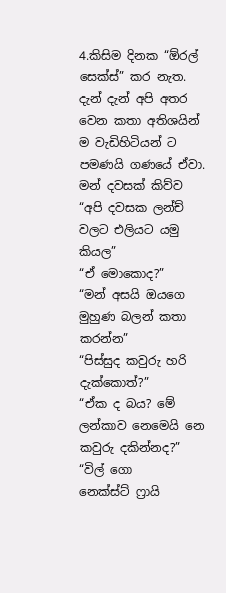4.කිසිම දිනක “ඕරල් සෙක්ස්” කර නැත.
දැන් දැන් අපි අතර වෙන කතා අතිශයින් ම වැඩිහිටියන් ට පමණයි ගණයේ ඒවා. මන් දවසක් කිව්ව
“අපි දවසක ලන්ච් වලට එලියට යමු කියල”
“ඒ මොකොද?”
“මන් අසයි ඔයගෙ මුහුණ බලන් කතා කරන්න”
“පිස්සුද කවුරු හරි දැක්කොත්?”
“ඒක ද බය? මේ ලන්කාව නෙමෙයි නෙ කවුරු දකින්නද?”
“විල් ගො නෙක්ස්ට් ‍ෆ්‍රායි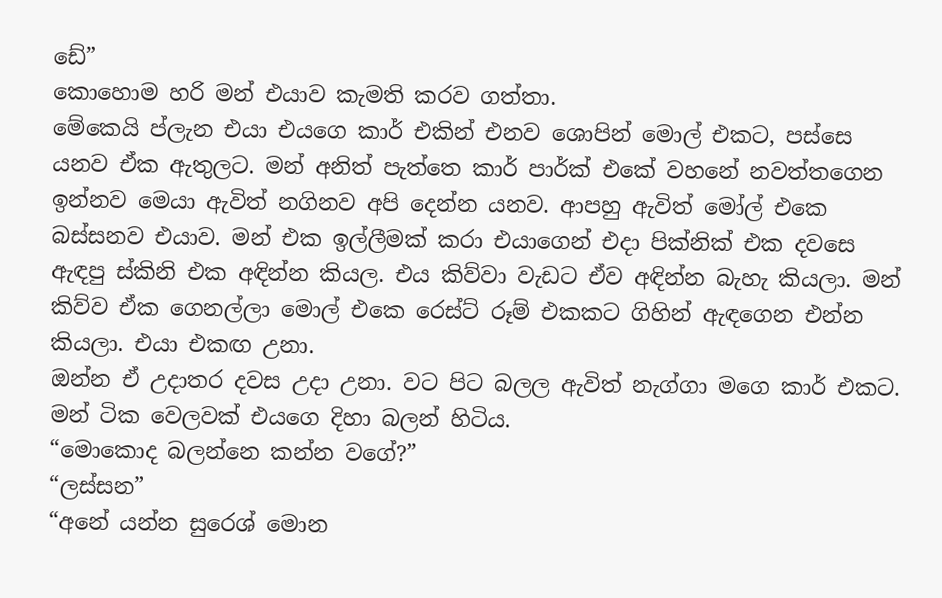ඩේ”
කොහොම හරි මන් එයාව කැමති කරව ගත්තා.
මේකෙයි ප්ලැන එයා එයගෙ කාර් එකින් එනව ශොපින් මොල් එකට, පස්සෙ යනව ඒක ඇතුලට. මන් අනිත් පැත්තෙ කාර් පාර්ක් එකේ වහනේ නවත්තගෙන ඉන්නව මෙයා ඇවිත් නගිනව අපි දෙන්න යනව. ආපහු ඇවිත් මෝල් එකෙ බස්සනව එයාව. මන් එක ඉල්ලීමක් කරා එයාගෙන් එදා පික්නික් එක දවසෙ ඇඳපු ස්කිනි එක අඳින්න කියල. එය කිව්වා වැඩට ඒව අඳින්න බැහැ කියලා. මන් කිව්ව ඒක ගෙනල්ලා මොල් එකෙ රෙස්ට් රූම් එකකට ගිහින් ඇඳගෙන එන්න කියලා. එයා එකඟ උනා.
ඔන්න ඒ උදාතර දවස උදා උනා. වට පිට බලල ඇවිත් නැග්ගා මගෙ කාර් එකට. මන් ටික වෙලවක් එයගෙ දිහා බලන් හිටිය.
“මොකොද බලන්නෙ කන්න වගේ?”
“ලස්සන”
“අනේ යන්න සුරෙශ් මොන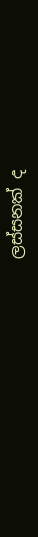ලස්සනක් ද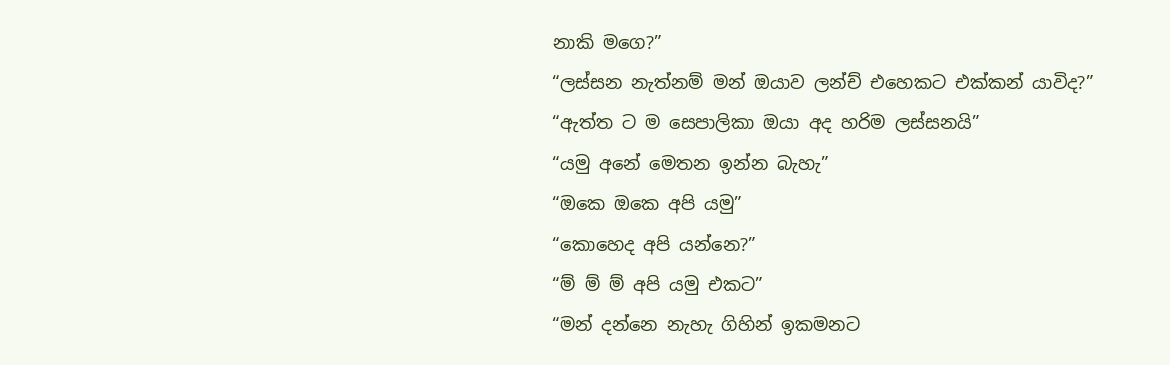නාකි මගෙ?”
“ලස්සන නැත්නම් මන් ඔයාව ලන්ච් එහෙකට එක්කන් යාවිද?”
“ඇත්ත ට ම සෙපාලිකා ඔයා අද හරිම ලස්සනයි”
“යමු අනේ මෙතන ඉන්න බැහැ”
“ඔකෙ ඔකෙ අපි යමු”
“කොහෙද අපි යන්නෙ?”
“ම් ම් ම් අපි යමු එකට”
“මන් දන්නෙ නැහැ ගිහින් ඉකමනට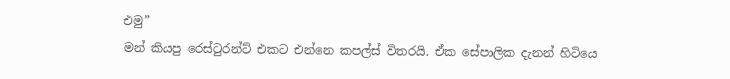එමු”
මන් කියපු රෙස්‍ටුරන්ට් එකට එන්නෙ කපල්ස් විතරයි. ඒක සේපාලික දැනන් හිටියෙ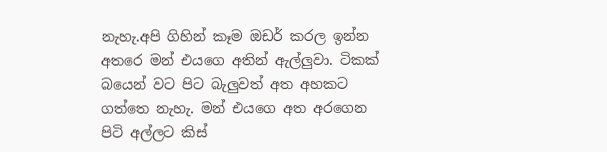නැහැ.අපි ගිහින් කෑම ඔඩර් කරල ඉන්න අතරෙ මන් එයගෙ අතින් ඇල්ලුවා. ටිකක් බයෙන් වට පිට බැලුවත් අත අහකට ගත්තෙ නැහැ. මන් එයගෙ අත අරගෙන පිටි අල්ලට කිස්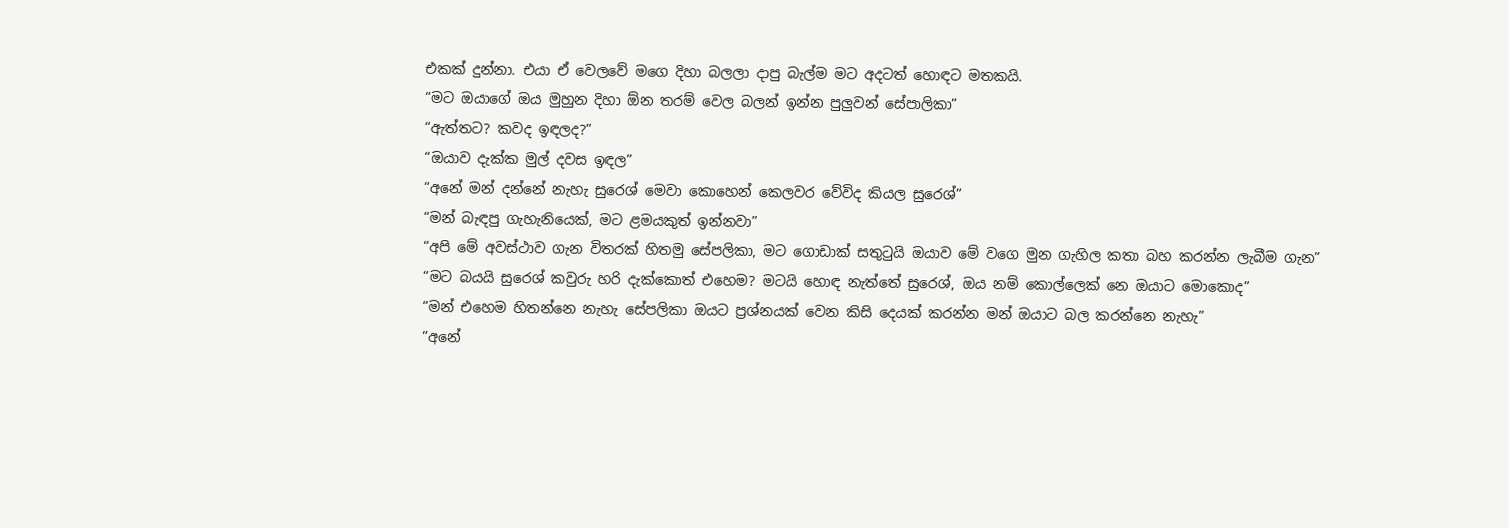එකක් දුන්නා. එයා ඒ වෙලවේ මගෙ දිහා බලලා දාපු බැල්ම මට අදටත් හොඳට මතකයි.
“මට ඔයාගේ ඔය මුහුන දිහා ඕන තරම් වෙල බලන් ඉන්න පුලුවන් සේපාලිකා”
“ඇත්තට? කවද ඉඳලද?”
“ඔයාව දැක්ක මුල් දවස ඉඳල”
“අනේ මන් දන්නේ නැහැ සුරෙශ් මෙවා කොහෙන් කෙලවර වේවිද කියල සුරෙශ්”
“මන් බැඳපු ගැහැනියෙක්, මට ළමයකුත් ඉන්නවා”
“අපි මේ අවස්ථාව ගැන විතරක් හිතමු සේපලිකා, මට ගොඩාක් සතු‍ටුයි ඔයාව මේ වගෙ මුන ගැහිල කතා බහ කරන්න ලැබීම ගැන”
“මට බයයි සුරෙශ් කවුරු හරි දැක්කොත් එහෙම? මටයි හොඳ නැත්තේ සුරෙශ්, ඔය නම් කොල්ලෙක් නෙ ඔයාට මොකොද”
“මන් එහෙම හිතන්නෙ නැහැ සේපලිකා ඔයට ප්‍රශ්නයක් වෙන කිසි දෙයක් කරන්න මන් ඔයාට බල කරන්නෙ නැහැ”
“අනේ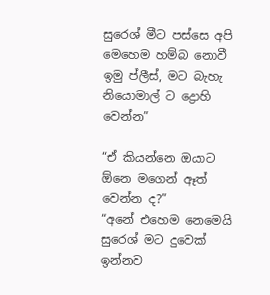සුරෙශ් මීට පස්සෙ අපි මෙහෙම හම්බ නොවී ඉමු ප්ලීස්, මට බැහැ නියොමාල් ට ද්‍රොහි වෙන්න”

“ඒ කියන්නෙ ඔයාට ඕනෙ මගෙන් ඈත් වෙන්න ද?”
“අනේ එහෙම නෙමෙයි සුරෙශ් මට දුවෙක් ඉන්නව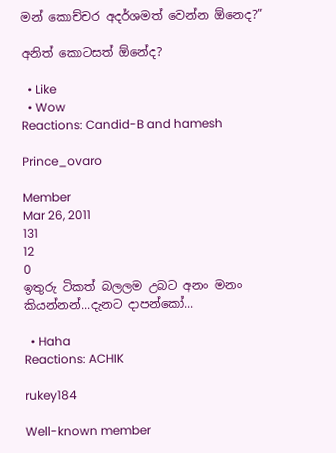මන් කොච්චර අදර්ශමත් වෙන්න ඕනෙද?”

අනිත් කොටසත් ඕනේද?

  • Like
  • Wow
Reactions: Candid-B and hamesh

Prince_ovaro

Member
Mar 26, 2011
131
12
0
ඉතුරු ටිකත් බලලම උබට අනං මනං කියන්නන්...දැනට දාපන්කෝ...

  • Haha
Reactions: ACHIK

rukey184

Well-known member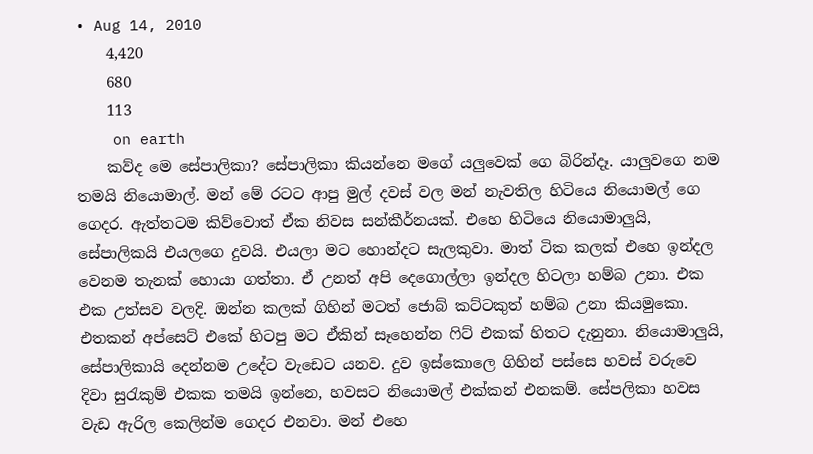• Aug 14, 2010
    4,420
    680
    113
    on earth
    කව්ද මෙ සේපාලිකා? සේපාලිකා කියන්නෙ මගේ යලුවෙක් ගෙ බිරින්දෑ. යාලුවගෙ නම තමයි නියොමාල්. මන් මේ රටට ආපු මුල් දවස් වල මන් නැවතිල හිටියෙ නියොමල් ගෙ ගෙදර. ඇත්තටම කිව්වොත් ඒක නිවස සන්කීර්නයක්. එහෙ හිටියෙ නියොමාලුයි, සේපාලිකයි එයලගෙ දුවයි. එයලා මට හොන්දට සැලකුවා. මාත් ටික කලක් එහෙ ඉන්දල වෙනම තැනක් හොයා ගත්තා. ඒ උනත් අපි දෙගොල්ලා ඉන්දල හිටලා හම්බ උනා. එක එක උත්සව වලදි. ඔන්න කලක් ගිහින් මටත් ජොබ් කට්ටකුත් හම්බ උනා කියමුකො. එතකන් අප්සෙට් එකේ හිටපු මට ඒකින් සෑහෙන්න ‍ෆිට් එකක් හිතට දැනුනා. නියොමාලුයි, සේපාලිකායි දෙන්නම උදේට වැඩෙට යනව. දුව ඉස්කොලෙ ගිහින් පස්සෙ හවස් වරුවෙ දිවා සු‍රැකුම් එකක තමයි ඉන්නෙ, හවසට නියොමල් එක්කන් එනකම්. සේපලිකා හවස වැඩ ඇරිල කෙලින්ම ගෙදර එනවා. මන් එහෙ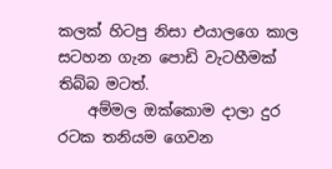කලක් හිටපු නිසා එයාලගෙ කාල සටහන ගැන පොඩි වැටහීමක් තිබ්බ මටත්.
    අම්මල ඔක්කොම දාලා දුර රටක තනියම ගෙවන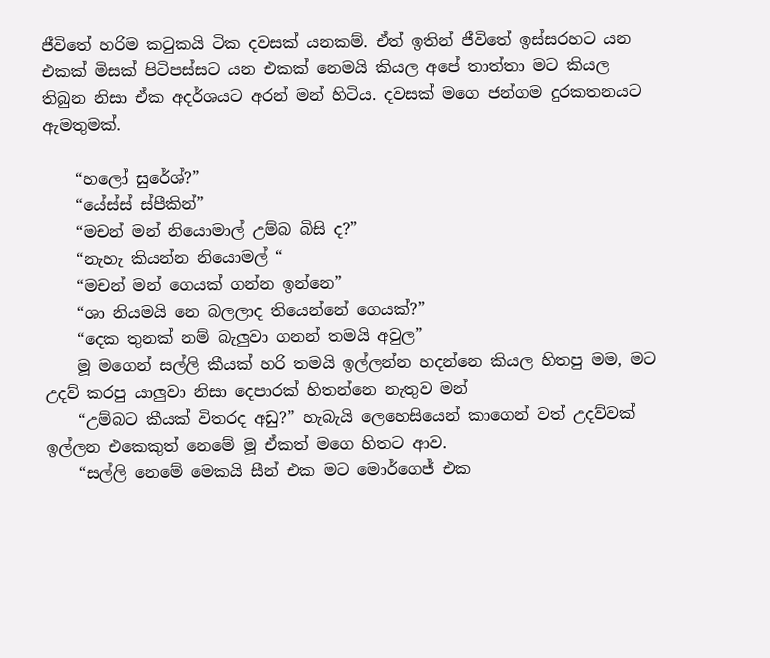ජීවිතේ හරිම ක‍ටුකයි ටික දවසක් යනකම්. ඒත් ඉතින් ජීවිතේ ඉස්සරහට යන එකක් මිසක් පිටිපස්සට යන එකක් නෙමයි කියල අපේ තාත්තා මට කියල තිබුන නිසා ඒක අදර්ශයට අරන් මන් හිටිය. දවසක් මගෙ ජන්ගම දුරකතනයට ඇමතුමක්.

    “හලෝ සුරේශ්?”
    “යේස්ස් ස්පීකින්”
    “මචන් මන් නියොමාල් උම්බ බිසි ද?”
    “නැහැ කියන්න නියොමල් “
    “මචන් මන් ගෙයක් ගන්න ඉන්නෙ”
    “ශා නියමයි නෙ බලලාද තියෙන්නේ ගෙයක්?”
    “දෙක තුනක් නම් බැලුවා ගනන් තමයි අවුල”
    මූ මගෙන් සල්ලි කීයක් හරි තමයි ඉල්ලන්න හදන්නෙ කියල හිතපු මම, මට උදව් කරපු යාලුවා නිසා දෙපාරක් හිතන්නෙ නැතුව මන්
    “උම්බට කීයක් විතරද අඩු?” හැබැයි ලෙහෙසියෙන් කාගෙන් වත් උදව්වක් ඉල්ලන එකෙකුත් නෙමේ මූ ඒකත් මගෙ හිතට ආව.
    “සල්ලි නෙමේ මෙකයි සීන් එක මට මොර්ගෙජ් එක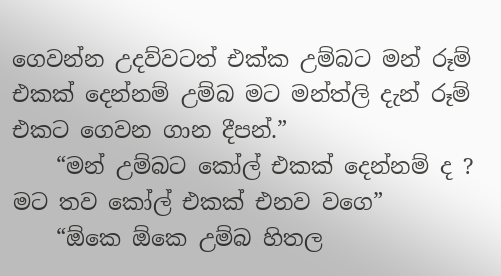ගෙවන්න උදව්වටත් එක්ක උම්බට මන් රූම් එකක් දෙන්නම් උම්බ මට මන්ත්ලි දැන් රූම් එකට ගෙවන ගාන දීපන්.”
    “මන් උම්බට කෝල් එකක් දෙන්නම් ද ? මට තව කෝල් එකක් එනව වගෙ”
    “ඕකෙ ඕකෙ උම්බ හිතල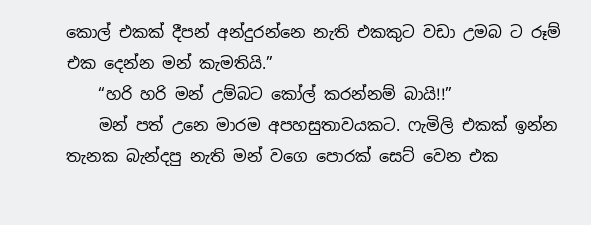කොල් එකක් දීපන් අන්දුරන්නෙ නැති එකකුට වඩා උමබ ට රූම් එක දෙන්න මන් කැමතියි.”
    “හරි හරි මන් උම්බට කෝල් කරන්නම් බායි!!”
    මන් පත් උනෙ මාරම අපහසුතාවයකට. ෆැමිලි එකක් ඉන්න තැනක බැන්දපු නැති මන් වගෙ පොරක් සෙට් වෙන එක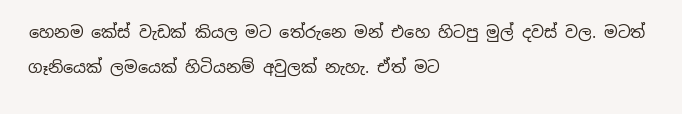හෙනම කේස් වැඩක් කියල මට තේරුනෙ මන් එහෙ හිටපු මුල් දවස් වල. මටත් ගෑනියෙක් ලමයෙක් හිටියනම් අවුලක් නැහැ. ඒත් මට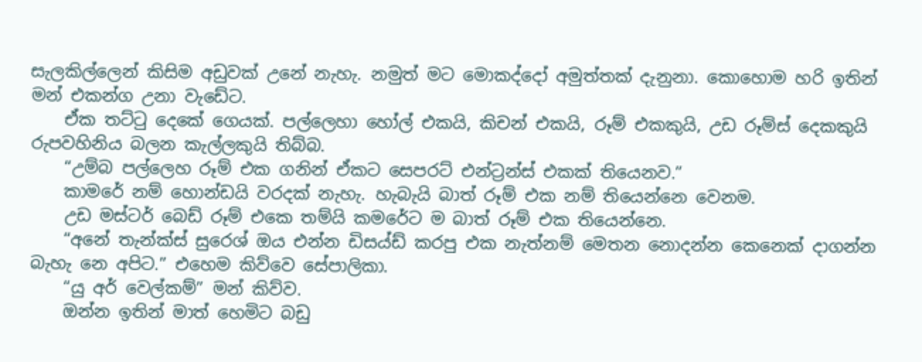සැලකිල්ලෙන් කිසිම අඩුවක් උනේ නැහැ. නමුත් මට මොකද්දෝ අමුත්තක් දැනුනා. කොහොම හරි ඉතින් මන් එකන්ග උනා වැඩේට.
    ඒක තට්‍ටු දෙකේ ගෙයක්. පල්ලෙහා හෝල් එකයි, කිචන් එකයි, රූම් එකකුයි, උඩ රූම්ස් දෙකකුයි රුපවහිනිය බලන කැල්ලකුයි තිබ්බ.
    “උම්බ පල්ලෙහ රූම් එක ගනින් ඒකට සෙපරට් එන්ට්‍රන්ස් එකක් තියෙනව.”
    කාමරේ නම් හොන්ඩයි වරදක් නැහැ. හැබැයි බාත් රූම් එක නම් තියෙන්නෙ වෙනම.
    උඩ මස්ටර් බෙඩ් රූම් එකෙ තම්යි කමරේට ම බාත් රූම් එක තියෙන්නෙ.
    “අනේ තැන්ක්ස් සුරෙශ් ඔය එන්න ඩිසය්ඩ් කරපු එක නැත්නම් මෙතන නොදන්න කෙනෙක් දාගන්න බැහැ නෙ අපිට.” එහෙම කිව්වෙ සේපාලිකා.
    “යු අර් වෙල්කම්” මන් කිව්ව.
    ඔන්න ඉතින් මාත් හෙමිට බඩු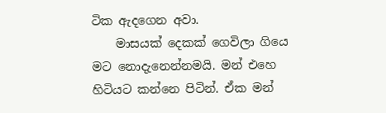ටික ඇදගෙන අවා.
    මාසයක් දෙකක් ගෙවිලා ගියෙ මට නොදැනෙන්නමයි. මන් එහෙ හිටියට කන්නෙ පිටින්. ඒක මන්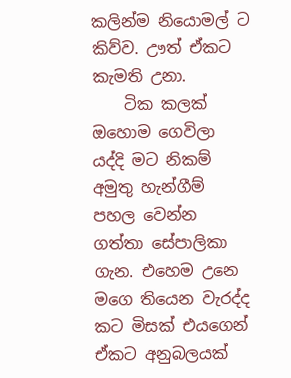කලින්ම නියොමල් ට කිව්ව. ඌත් ඒකට කැමති උනා.
    ටික කලක් ඔහොම ගෙවිලා යද්දි මට නිකම් අමුතු හැන්ගීම් පහල වෙන්න ගත්තා සේපාලිකා ගැන. එහෙම උනෙ මගෙ තියෙන වැරද්ද කට මිසක් එයගෙන් ඒකට අනුබලයක්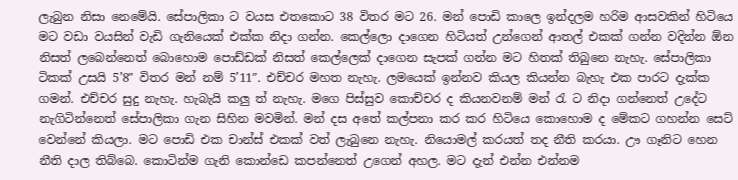ලැබුන නිසා නෙමේයි. සේපාලිකා ට වයස එතකොට 38 විතර මට 26. මන් පොඩි කාලෙ ඉන්දලම හරිම ආසවකින් හිටියෙ මට වඩා වයසින් වැඩි ගැනියෙක් එක්ක නිදා ගන්න. කෙල්ලො දාගෙන හිටියත් උන්ගෙන් ආතල් එකක් ගන්න වදින්න ඕන නිසත් ලබෙන්නෙත් බොහොම පොඩ්ඩක් නිසත් කෙල්ලෙක් දාගෙන සැපක් ගන්න මට හිතක් තිබුනෙ නැහැ. සේපාලිකා ටිකක් උසයි 5’8″ විතර මන් නම් 5’11″. එච්චර මහත නැහැ. ලමයෙක් ඉන්නව කියල කියන්න බැහැ එක පාරට දැක්ක ගමන්. එච්චර සුදු නැහැ. හැබැයි කලු ත් නැහැ. මගෙ පිස්සුව කොච්චර ද කියනවනම් මන් ‍රැ ට නිදා ගන්නෙත් උදේට නැගිටින්නෙත් සේපාලිකා ගැන සිහින මවමින්. මන් දස අතේ කල්පනා කර කර හිටියෙ කොහොම ද මේකට ගහන්න සෙට් වෙන්නේ කියලා. මට පොඩි එක චාන්ස් එකක් වත් ලැබුනෙ නැහැ. නියොමල් කරයත් තද නීති කරයා. ඌ ගෑනිට හෙන නීති දාල තිබ්බෙ. කොටින්ම ගැනි කොන්ඩෙ කපන්නෙත් උගෙන් අහල. මට දැන් එන්න එන්නම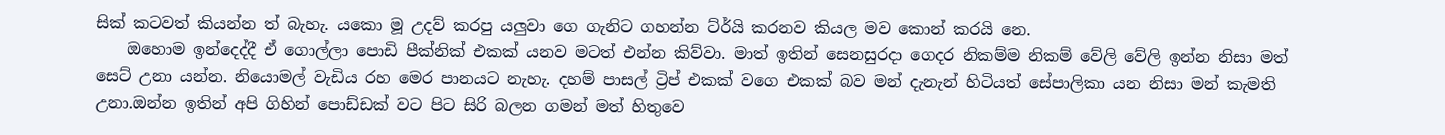සික් කටවත් කියන්න ත් බැහැ. යකො මූ උදව් කරපු යලුවා ගෙ ගැනිට ගහන්න ට්ර්යි කරනව කියල මව කොන් කරයි නෙ.
    ඔහොම ඉන්දෙද්දී ඒ ගොල්ලා පොඩි පීක්නික් එකක් යනව මටත් එන්න කිව්වා. මාත් ඉතින් සෙනසුරදා ගෙදර නිකම්ම නිකම් වේලි වේලි ඉන්න නිසා මත් සෙට් උනා යන්න. නියොමල් වැඩිය රහ මෙර පානයට නැහැ. දහම් පාසල් ට්‍රිප් එකක් වගෙ එකක් බව මන් දැනැන් හිටියත් සේපාලිකා යන නිසා මන් කැමති උනා.ඔන්න ඉතින් අපි ගිහින් පොඩ්ඩක් වට පිට සිරි බලන ගමන් මත් හිතුවෙ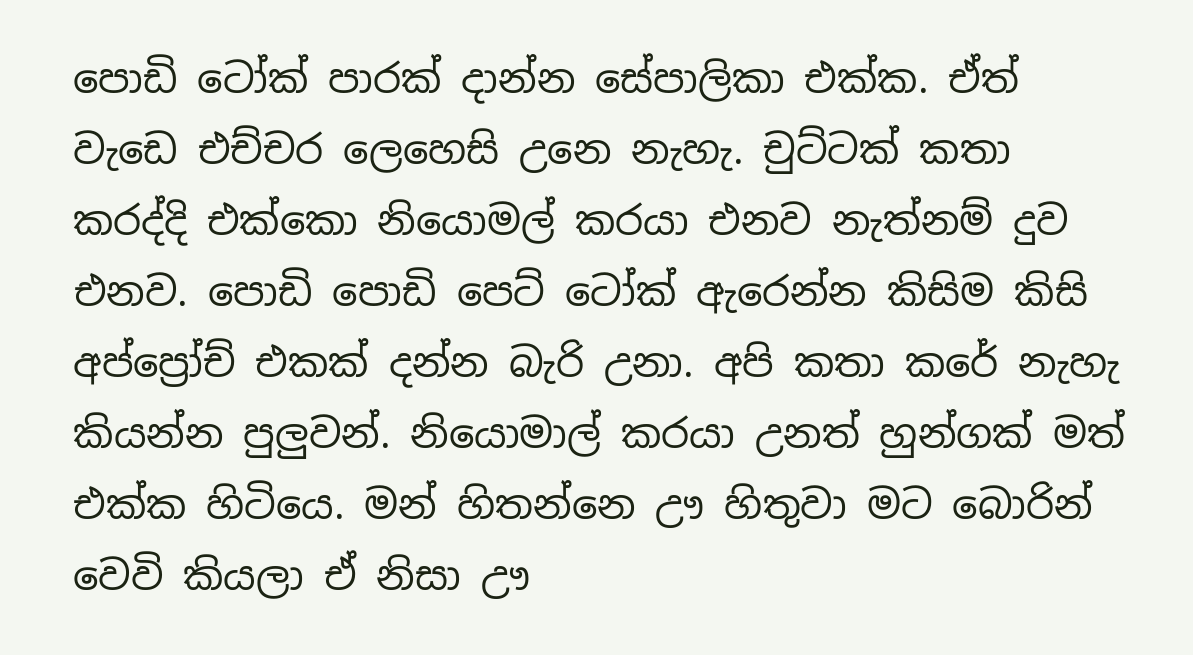පොඩි ටෝක් පාරක් දාන්න සේපාලිකා එක්ක. ඒත් වැඩෙ එච්චර ලෙහෙසි උනෙ නැහැ. චුට්ටක් කතා කරද්දි එක්කො නියොමල් කරයා එනව නැත්නම් දුව එනව. පොඩි පොඩි පෙට් ටෝක් ඇරෙන්න කිසිම කිසි අප්ප්‍රෝච් එකක් දන්න බැරි උනා. අපි කතා කරේ නැහැ කියන්න පුලුවන්. නියොමාල් කරයා උනත් හුන්ගක් මත් එක්ක හිටියෙ. මන් හිතන්නෙ ඌ හිතුවා මට බොරින් වෙවි කියලා ඒ නිසා ඌ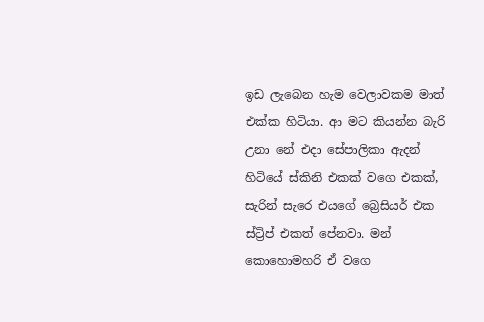ඉඩ ලැබෙන හැම වෙලාවකම මාත් එක්ක හිටියා. ආ මට කියන්න බැරි උනා නේ එදා සේපාලිකා ඇදන් හිටියේ ස්කිනි එකක් වගෙ එකක්, සැරින් සැරෙ එයගේ බ්‍රෙසියර් එක ස්ට්‍රිප් එකත් පේනවා. මන් කොහොමහරි ඒ වගෙ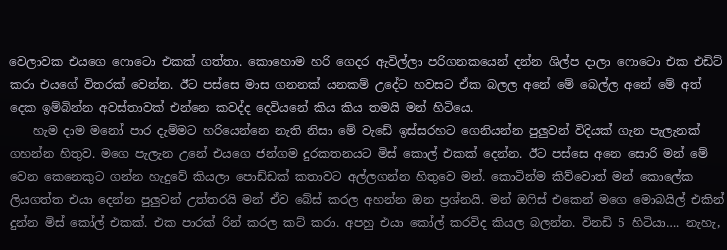වෙලාවක එයගෙ ෆොටො එකක් ගත්තා. කොහොම හරි ගෙදර ඇවිල්ලා පරිගනකයෙන් දන්න ශිල්ප දාලා ෆොටො එක එඩිට් කරා එයගේ විතරක් වෙන්න. ඊට පස්සෙ මාස ගනනක් යනකම් උදේට හවසට ඒක බලල අනේ මේ බෙල්ල අනේ මේ අත් දෙක ඉම්බින්න අවස්තාවක් එන්නෙ කවද්ද දෙවියනේ කිය කිය තමයි මන් හිටියෙ.
    හැම දාම මනෝ පාර දැම්මට හරියෙන්නෙ නැති නිසා මේ වැඩේ ඉස්සරහට ගෙනියන්න පුලුවන් විදියක් ගැන පැලැනක් ගහන්න හිතුව. මගෙ පැලැන උනේ එයගෙ ජන්ගම දුරකතනයට මිස් කොල් එකක් දෙන්න. ඊට පස්සෙ අනෙ සොරි මන් මේ වෙන කෙනෙකුට ගන්න හැදුවේ කියලා පොඩ්ඩක් කතාවට අල්ලගන්න හිතුවෙ මන්. කොටින්ම කිව්වොත් මන් කොලේක ලියගත්ත එයා දෙන්න පුලුවන් උත්තරයි මන් ඒව බේස් කරල අහන්න ඔන ප්‍රශ්නයි. මන් ඔ‍ෆිස් එකෙන් මගෙ මොබයිල් එකින් දුන්න මිස් කෝල් එකක්. එක පාරක් රින් කරල කට් කරා. අපහු එයා කෝල් කරවිද කියල බලන්න. විනඩි 5 හිටියා…. නැහැ,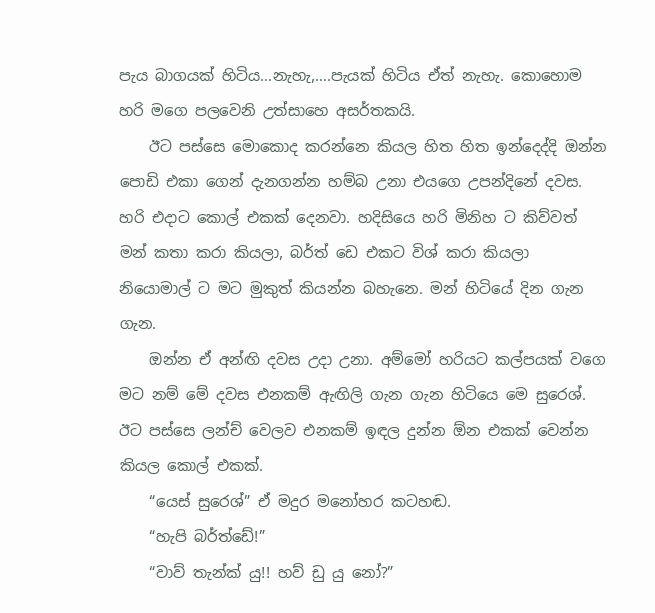පැය බාගයක් හිටිය…නැහැ,….පැයක් හිටිය ඒත් නැහැ. කොහොම හරි මගෙ පලවෙනි උත්සාහෙ අසර්තකයි.
    ඊට පස්සෙ මොකොද කරන්නෙ කියල හිත හිත ඉන්දෙද්දි ඔන්න පොඩි එකා ගෙන් දැනගන්න හම්බ උනා එයගෙ උපන්දිනේ දවස. හරි එදාට කොල් එකක් දෙනවා. හදිසියෙ හරි මිනිහ ට කිව්වත් මන් කතා කරා කියලා, බර්ත් ඩෙ එකට විශ් කරා කියලා නියොමාල් ට මට මුකුත් කියන්න බහැනෙ. මන් හිටියේ දින ගැන ගැන.
    ඔන්න ඒ අන්ඟි දවස උදා උනා. අම්මෝ හරියට කල්පයක් වගෙ මට නම් මේ දවස එනකම් ඇඟිලි ගැන ගැන හිටියෙ මෙ සුරෙශ්. ඊට පස්සෙ ලන්ච් වෙලව එනකම් ඉඳල දුන්න ඕන එකක් වෙන්න කියල කොල් එකක්.
    “යෙස් සුරෙශ්” ඒ මදුර මනෝහර කටහඬ.
    “හැපි බර්ත්ඩේ!”
    “වාව් තැන්ක් යු!! හව් ඩු යු නෝ?”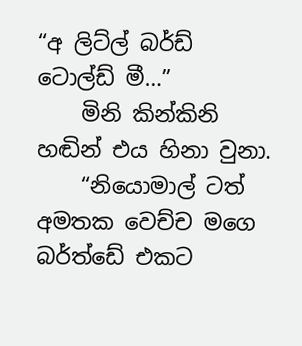“අ ලිට්ල් බර්ඩ් ටොල්ඩ් මී…”
    මිනි කින්කිනි හඬින් එය හිනා වුනා.
    “නියොමාල් ටත් අමතක වෙච්ච මගෙ බර්ත්ඩේ එකට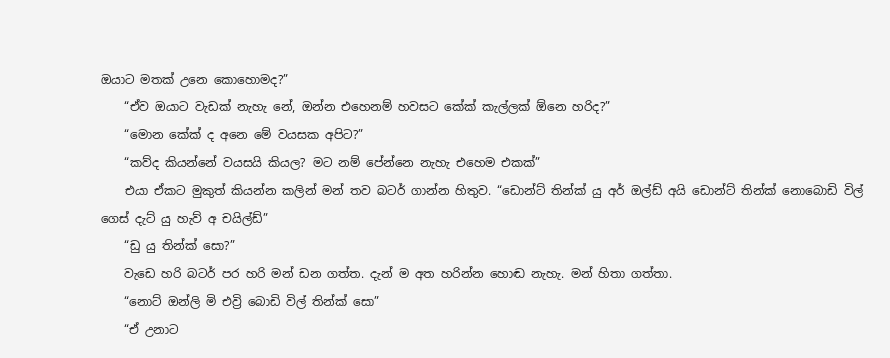ඔයාට මතක් උනෙ කොහොමද?”
    “ඒව ඔයාට වැඩක් නැහැ නේ, ඔන්න එහෙනම් හවසට කේක් කැල්ලක් ඕනෙ හරිද?”
    “මොන කේක් ද අනෙ මේ වයසක අපිට?”
    “කව්ද කියන්නේ වයසයි කියල? මට නම් පේන්නෙ නැහැ එහෙම එකක්”
    එයා ඒකට මුකුත් කියන්න කලින් මන් තව බටර් ගාන්න හිතුව. “ඩොන්ට් තින්ක් යු අර් ඔල්ඩ් අයි ඩොන්ට් තින්ක් නොබොඩි විල් ගෙස් දැට් යු හැව් අ චයිල්ඩ්”
    “ඩු යු තින්ක් සො?”
    වැඩෙ හරි බටර් පර හරි මන් ඩන ගත්ත. දැන් ම අත හරින්න හොඬ නැහැ. මන් හිතා ගත්තා.
    “නොට් ඔන්ලි මි එව්‍රි බොඩි විල් තින්ක් සො”
    “ඒ උනාට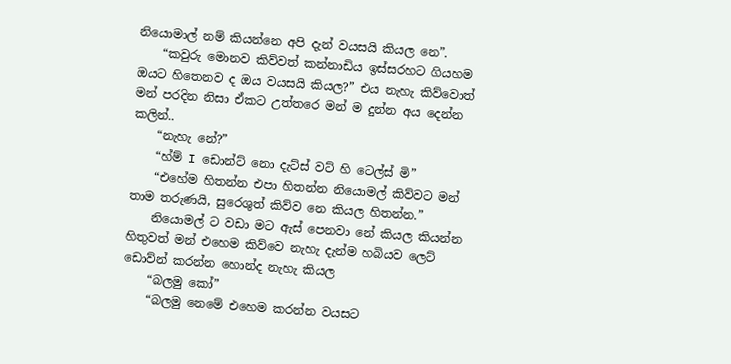නියොමාල් නම් කියන්නෙ අපි දැන් වයසයි කියල නෙ”.
    “කවුරු මොනව කිව්වත් කන්නාඩිය ඉස්සරහට ගියහම ඔයට හිතෙනව ද ඔය වයසයි කියල?” එය නැහැ කිව්වොත් මන් පරදින නිසා ඒකට උත්තරෙ මන් ම දුන්න අය දෙන්න කලින්..
    “නැහැ නේ?”
    “හ්ම් I ඩොන්ට් නො දැට්ස් වට් හි ටෙල්ස් මි”
    “එහේම හිතන්න එපා හිතන්න නියොමල් කිව්වට මන් තාම තරුණයි, සුරෙශුත් කිව්ව නෙ කියල හිතන්න.”
    නියොමල් ට වඩා මට ඇස් පෙනවා නේ කියල කියන්න හිතුවත් මන් එහෙම කිව්වෙ නැහැ දැන්ම හබියව ලෙට් ඩොව්න් කරන්න හොන්ද නැහැ කියල
    “බලමු කෝ”
    “බලමු නෙමේ එහෙම කරන්න වයසට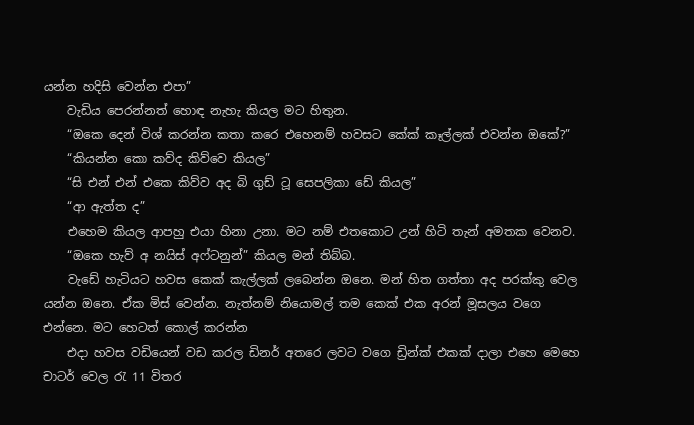යන්න හදිසි වෙන්න එපා”
    වැඩිය පෙරන්නත් හොඳ නැහැ කියල මට හිතුන.
    “ඔකෙ දෙන් විශ් කරන්න කතා කරෙ එහෙනම් හවසට කේක් කෑල්ලක් එවන්න ඔකේ?”
    “කියන්න කො කව්ද කිව්වෙ කියල”
    “සි එන් එන් එකෙ කිව්ව අද බි ගුඩ් ටූ සෙපලිකා ඩේ කියල”
    “ආ ඇත්ත ද”
    එහෙම කියල ආපහු එයා හිනා උනා. මට නම් එතකොට උන් හිටි තැන් අමතක වෙනව.
    “ඔකෙ හැව් අ නයිස් අෆ්ටනුන්” කියල මන් තිබ්බ.
    වැඩේ හැටියට හවස කෙක් කැල්ලක් ලබෙන්න ඔනෙ. මන් හිත ගත්තා අද පරක්කු වෙල යන්න ඔනෙ. ඒක මිස් වෙන්න. නැත්නම් නියොමල් තම කෙක් එක අරන් මූසලය වගෙ එන්නෙ. මට හෙටත් කොල් කරන්න
    එදා හවස වඩියෙන් වඩ කරල ඩිනර් අතරෙ ලවට වගෙ ඩ්‍රින්ක් එකක් දාලා එහෙ මෙහෙ චාටර් වෙල ‍රැ 11 විතර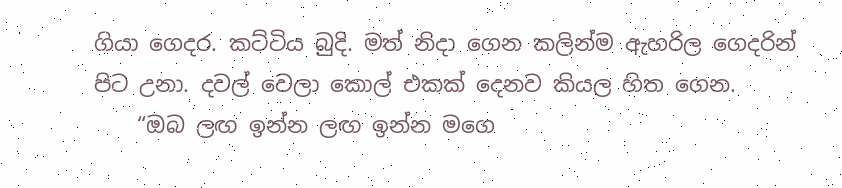ගියා ගෙදර. කට්ටිය බුදි. මත් නිදා ගෙන කලින්ම ඇහරිල ගෙදරින් පිට උනා. දවල් වෙලා කොල් එකක් දෙනව කියල හිත ගෙන.
    “ඔබ ලඟ ඉන්න ලඟ ඉන්න මගෙ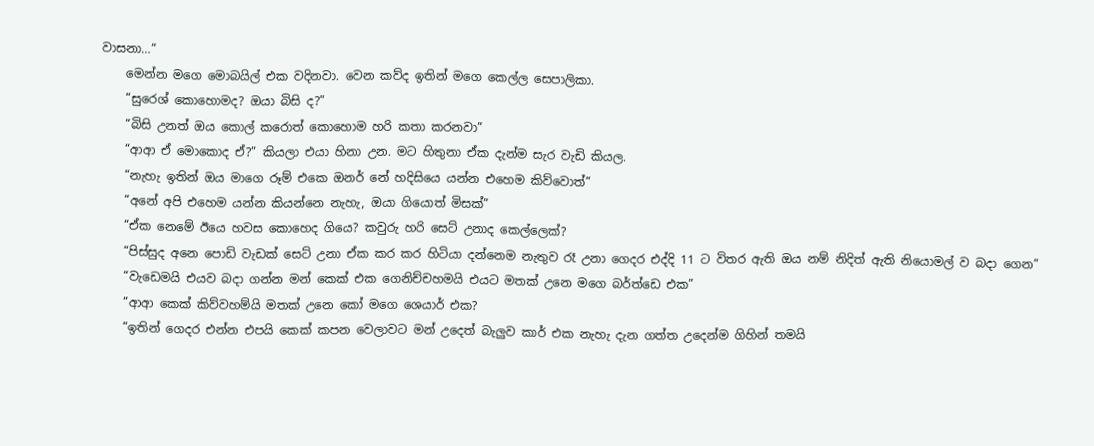වාසනා…”
    මෙන්න මගෙ මොබයිල් එක වදිනවා. වෙන කව්ද ඉතින් මගෙ කෙල්ල සෙපාලිකා.
    “සුරෙශ් කොහොමද? ඔයා බිසි ද?”
    “බිසි උනත් ඔය කොල් කරොත් කොහොම හරි කතා කරනවා”
    “ආආ ඒ මොකොද ඒ?” කියලා එයා හිනා උන. මට හිතුනා ඒක දැන්ම සැර වැඩි කියල.
    “නැහැ ඉතින් ඔය මාගෙ රූම් එකෙ ඔනර් නේ හදිසියෙ යන්න එහෙම කිව්වොත්”
    “අනේ අපි එහෙම යන්න කියන්නෙ නැහැ, ඔයා ගියොත් මිසක්”
    “ඒක නෙමේ ඊයෙ හවස කොහෙද ගියෙ? කවුරු හරි සෙට් උනාද කෙල්ලෙක්?
    “පිස්සුද අනෙ පොඩි වැඩක් සෙට් උනා ඒක කර කර හිටියා දන්නෙම නැතුව රෑ උනා ගෙදර එද්දි 11 ට විතර ඇති ඔය නම් නිදිත් ඇති නියොමල් ව බදා ගෙන”
    “වැඩෙමයි එයව බදා ගන්න මන් කෙක් එක ගෙනිච්චහමයි එයට මතක් උනෙ මගෙ බර්ත්ඩෙ එක”
    “ආආ කෙක් කිව්වහම්යි මතක් උනෙ කෝ මගෙ ශෙයාර් එක?
    “ඉතින් ගෙදර එන්න එපයි කෙක් කපන වෙලාවට මන් උදෙත් බැලුව කාර් එක නැහැ දැන ගත්ත උදෙන්ම ගිහින් තමයි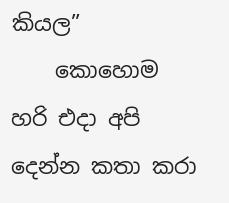කියල”
    කොහොම හරි එදා අපි දෙන්න කතා කරා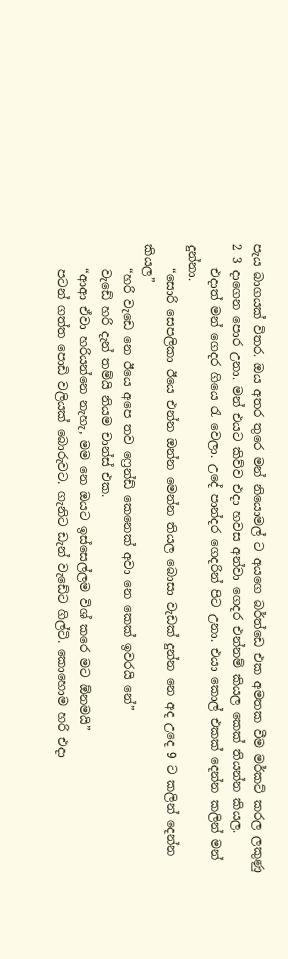පැය බාගයක් විතර. ඔය අතර තුරෙ මන් නියොමල් ට අයගෙ බර්ත්ඩෙ එක අමතක වීම මර්කට් කරල ලකුණු 2 3 දාගෙන පොර උනා. මන් එයට කිව්ව එදා හවස අන්වා ගෙදර එන්නම් කියල කෙක් තියන්න කියල.
    එදාත් මන් ගෙදර ගියෙ ‍රැ වෙලා. උදේ පාන්දර ගෙදරින් පිට උනා. එයා කොල් එකක් දෙන්න කලින් මන් දුන්නා.
    “සොරි සෙපලිකා ඊයෙ එන්න ඔන්න මෙන්න තියල බොසා වැඩක් දුන්න නෙ අද උදෙ 9 ට කලින් දෙන්න කියල”
    “හරි වැඩෙ නෙ ඊයෙ අපෙ තව ෆ්‍රෙන්ඩ් කෙනෙක් අවා නෙ කෙක් ඉවරයි නේ”
    වැඩේ හරි දැන් තම්යි නියම චාන්ස් එක.
    “ආආ ඒවා හරියන්නෙ නැහැ, මම නෙ ඔයට ඉස්සෙල්ලම විශ් කරෙ මට ඕනමයි”
    පටන් ගත්ත පොඩි වලියක් බොරුවට. ගැනිට ඩැන් වැඩේට ගිල්ටි. කොහොම හරි එදා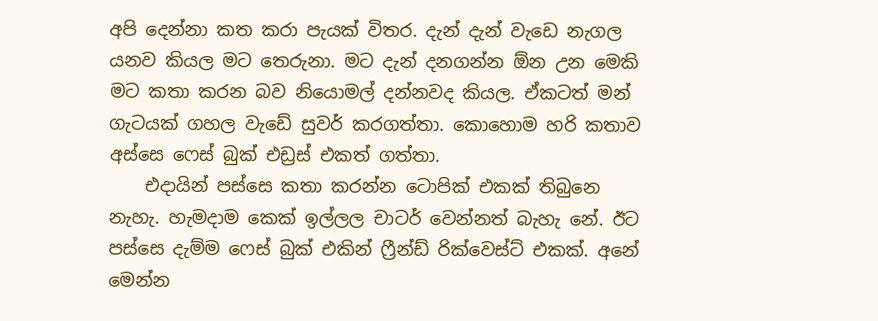අපි දෙන්නා කත කරා පැයක් විතර. දැන් දැන් වැඩෙ නැගල යනව කියල මට තෙරුනා. මට දැන් දනගන්න ඕන උන මෙකි මට කතා කරන බව නියොමල් දන්නවද කියල. ඒකටත් මන් ගැටයක් ගහල වැඩේ සුවර් කරගත්තා. කොහොම හරි කතාව අස්සෙ ෆෙස් බුක් එඩ්‍රස් එකත් ගත්තා.
    එදායින් පස්සෙ කතා කරන්න ටොපික් එකක් තිබුනෙ නැහැ. හැමදාම කෙක් ඉල්ලල චාටර් වෙන්නත් බැහැ නේ. ඊට පස්සෙ දැම්ම ෆෙස් බුක් එකින් ‍ෆ්‍රීන්ඩ් රික්වෙස්ට් එකක්. අනේ මෙන්න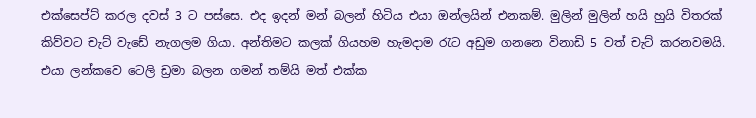එක්සෙප්ට් කරල දවස් 3 ට පස්සෙ. එද ඉදන් මන් බලන් හිටිය එයා ඔන්ලයින් එනකම්. මුලින් මුලින් හයි හුයි විතරක් කිව්වට චැට් වැඩේ නැගලම ගියා. අන්තිමට කලක් ගියහම හැමදාම ‍රැට අඩුම ගනනෙ විනාඩි 5 වත් චැට් කරනවමයි. එයා ලන්කවෙ ටෙලි ඩ්‍රමා බලන ගමන් තම්යි මත් එක්ක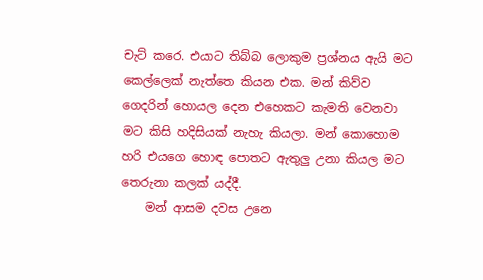චැට් කරෙ. එයාට තිබ්බ ලොකුම ප්‍රශ්නය ඇයි මට කෙල්ලෙක් නැත්තෙ කියන එක. මන් කිව්ව ගෙදරින් හොයල දෙන එහෙකට කැමති වෙනවා මට කිසි හදිසියක් නැහැ කියලා. මන් කොහොම හරි එයගෙ හොඳ පොතට ඇතුලු උනා කියල මට තෙරුනා කලක් යද්දී.
    මන් ආසම දවස උනෙ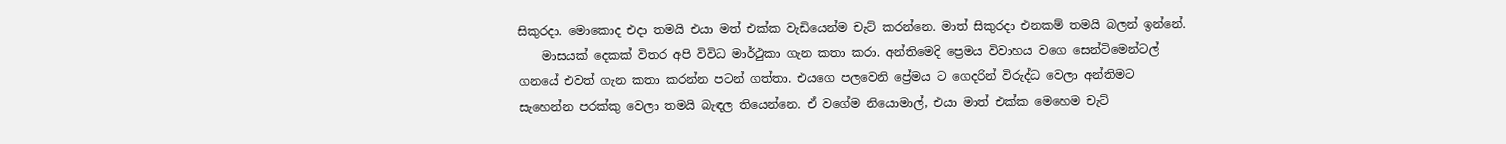සිකුරදා. මොකොද එදා තමයි එයා මත් එක්ක වැඩියෙන්ම චැට් කරන්නෙ. මාත් සිකුරදා එනකම් තමයි බලන් ඉන්නේ.
    මාසයක් දෙකක් විතර අපි විවිධ මාර්ථුකා ගැන කතා කරා. අන්තිමෙදි ප්‍රෙමය විවාහය වගෙ සෙන්ටිමෙන්ටල් ගනයේ එවත් ගැන කතා කරන්න පටන් ගත්තා. එයගෙ පලවෙනි ප්‍රේමය ට ගෙදරින් විරුද්ධ වෙලා අන්තිමට සැහෙන්න පරක්කු වෙලා තමයි බැඳල තියෙන්නෙ. ඒ වගේම නියොමාල්, එයා මාත් එක්ක මෙහෙම චැට්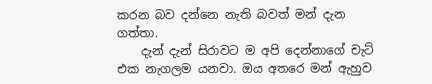කරන බව දන්නෙ නැති බවත් මන් දැන ගත්තා.
    දැන් දැන් සිරාවට ම අපි දෙන්නාගේ චැට් එක නැගලම යනවා. ඔය අතරෙ මන් ඇහුව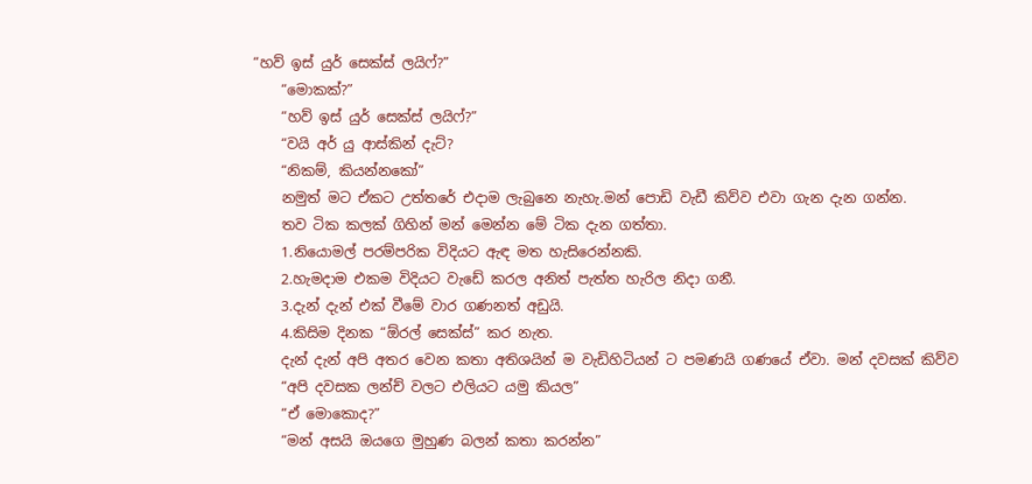“හව් ඉස් යුර් සෙක්ස් ලයිෆ්?”
    “මොකක්?”
    “හව් ඉස් යුර් සෙක්ස් ලයිෆ්?”
    “වයි අර් යු ආස්කින් දැට්?
    “නිකම්, කියන්නකෝ”
    නමුත් මට ඒකට උත්තරේ එදාම ලැබුනෙ නැහැ.මන් පොඩි වැඩී කිව්ව එවා ගැන දැන ගන්න.
    තව ටික කලක් ගිහින් මන් මෙන්න මේ ටික දැන ගත්තා.
    1.නියොමල් පරම්පරික විදියට ඇඳ මත හැසිරෙන්නකි.
    2.හැමදාම එකම විදියට වැඩේ කරල අනිත් පැත්ත හැරිල නිදා ගනී.
    3.දැන් දැන් එක් වීමේ වාර ගණනත් අඩුයි.
    4.කිසිම දිනක “ඕරල් සෙක්ස්” කර නැත.
    දැන් දැන් අපි අතර වෙන කතා අතිශයින් ම වැඩිහිටියන් ට පමණයි ගණයේ ඒවා. මන් දවසක් කිව්ව
    “අපි දවසක ලන්ච් වලට එලියට යමු කියල”
    “ඒ මොකොද?”
    “මන් අසයි ඔයගෙ මුහුණ බලන් කතා කරන්න”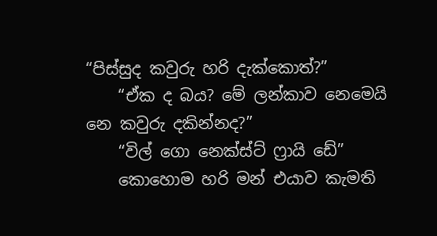“පිස්සුද කවුරු හරි දැක්කොත්?”
    “ඒක ද බය? මේ ලන්කාව නෙමෙයි නෙ කවුරු දකින්නද?”
    “විල් ගො නෙක්ස්ට් ‍ෆ්‍රායි ඩේ”
    කොහොම හරි මන් එයාව කැමති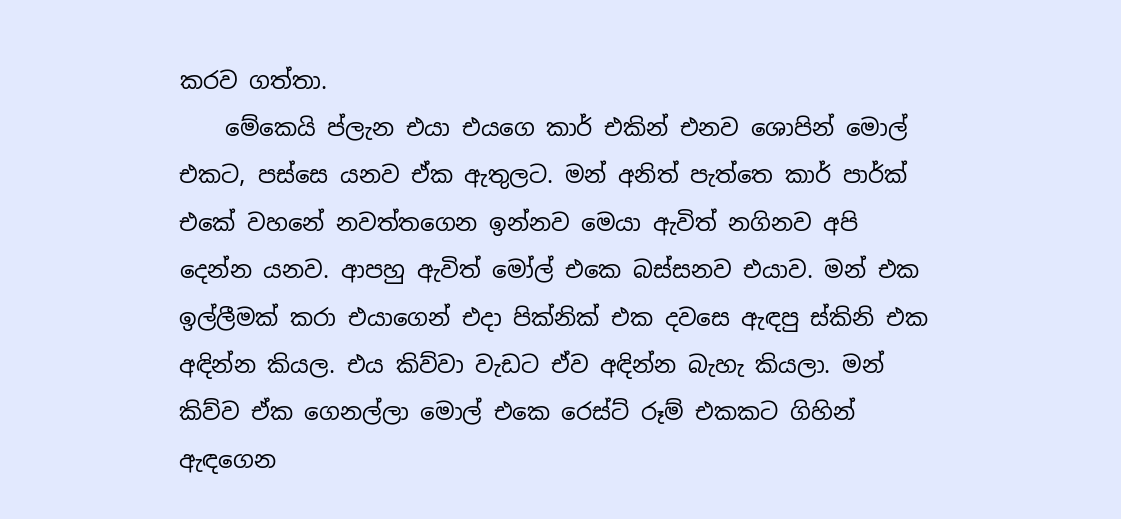කරව ගත්තා.
    මේකෙයි ප්ලැන එයා එයගෙ කාර් එකින් එනව ශොපින් මොල් එකට, පස්සෙ යනව ඒක ඇතුලට. මන් අනිත් පැත්තෙ කාර් පාර්ක් එකේ වහනේ නවත්තගෙන ඉන්නව මෙයා ඇවිත් නගිනව අපි දෙන්න යනව. ආපහු ඇවිත් මෝල් එකෙ බස්සනව එයාව. මන් එක ඉල්ලීමක් කරා එයාගෙන් එදා පික්නික් එක දවසෙ ඇඳපු ස්කිනි එක අඳින්න කියල. එය කිව්වා වැඩට ඒව අඳින්න බැහැ කියලා. මන් කිව්ව ඒක ගෙනල්ලා මොල් එකෙ රෙස්ට් රූම් එකකට ගිහින් ඇඳගෙන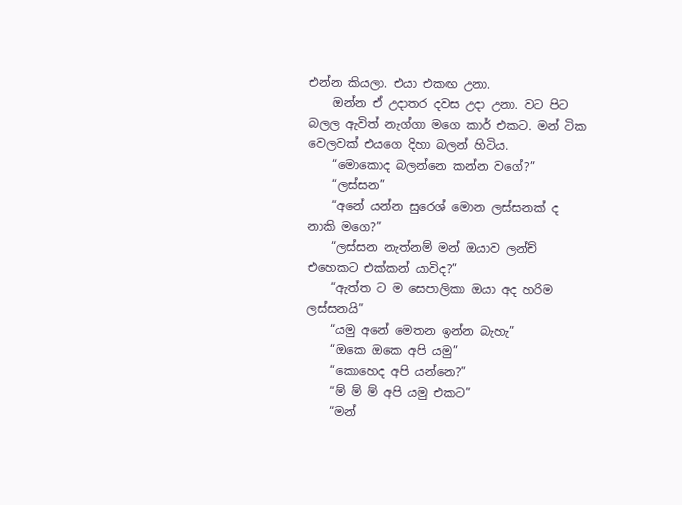එන්න කියලා. එයා එකඟ උනා.
    ඔන්න ඒ උදාතර දවස උදා උනා. වට පිට බලල ඇවිත් නැග්ගා මගෙ කාර් එකට. මන් ටික වෙලවක් එයගෙ දිහා බලන් හිටිය.
    “මොකොද බලන්නෙ කන්න වගේ?”
    “ලස්සන”
    “අනේ යන්න සුරෙශ් මොන ලස්සනක් ද නාකි මගෙ?”
    “ලස්සන නැත්නම් මන් ඔයාව ලන්ච් එහෙකට එක්කන් යාවිද?”
    “ඇත්ත ට ම සෙපාලිකා ඔයා අද හරිම ලස්සනයි”
    “යමු අනේ මෙතන ඉන්න බැහැ”
    “ඔකෙ ඔකෙ අපි යමු”
    “කොහෙද අපි යන්නෙ?”
    “ම් ම් ම් අපි යමු එකට”
    “මන්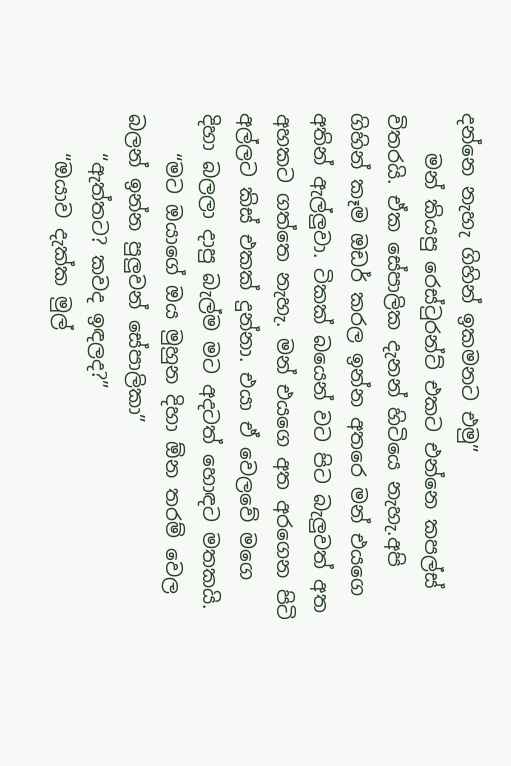දන්නෙ නැහැ ගිහින් ඉකමනට එමු”
    මන් කියපු රෙස්‍ටුරන්ට් එකට එන්නෙ කපල්ස් විතරයි. ඒක සේපාලික දැනන් හිටියෙ නැහැ.අපි ගිහින් කෑම ඔඩර් කරල ඉන්න අතරෙ මන් එයගෙ අතින් ඇල්ලුවා. ටිකක් බයෙන් වට පිට බැලුවත් අත අහකට ගත්තෙ නැහැ. මන් එයගෙ අත අරගෙන පිටි අල්ලට කිස් එකක් දුන්නා. එයා ඒ වෙලවේ මගෙ දිහා බලලා දාපු බැල්ම මට අදටත් හොඳට මතකයි.
    “මට ඔයාගේ ඔය මුහුන දිහා ඕන තරම් වෙල බලන් ඉන්න පුලුවන් සේපාලිකා”
    “ඇත්තට? කවද ඉඳලද?”
    “ඔයාව දැක්ක මුල්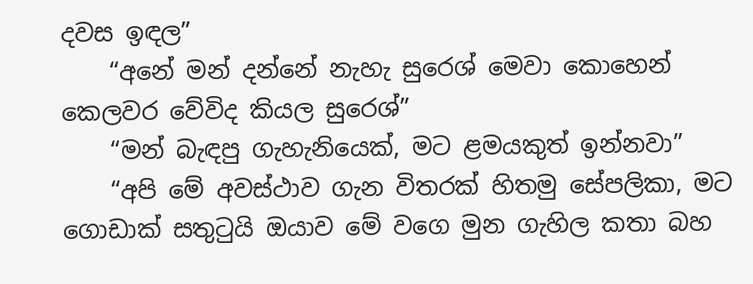දවස ඉඳල”
    “අනේ මන් දන්නේ නැහැ සුරෙශ් මෙවා කොහෙන් කෙලවර වේවිද කියල සුරෙශ්”
    “මන් බැඳපු ගැහැනියෙක්, මට ළමයකුත් ඉන්නවා”
    “අපි මේ අවස්ථාව ගැන විතරක් හිතමු සේපලිකා, මට ගොඩාක් සතු‍ටුයි ඔයාව මේ වගෙ මුන ගැහිල කතා බහ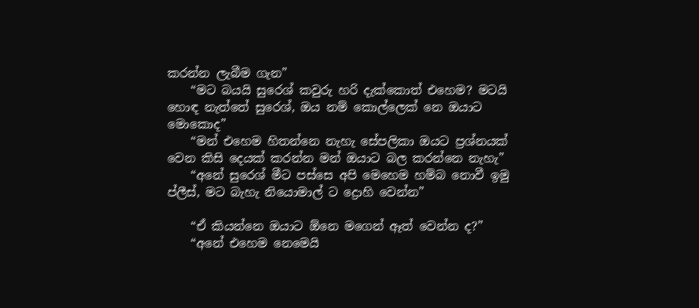කරන්න ලැබීම ගැන”
    “මට බයයි සුරෙශ් කවුරු හරි දැක්කොත් එහෙම? මටයි හොඳ නැත්තේ සුරෙශ්, ඔය නම් කොල්ලෙක් නෙ ඔයාට මොකොද”
    “මන් එහෙම හිතන්නෙ නැහැ සේපලිකා ඔයට ප්‍රශ්නයක් වෙන කිසි දෙයක් කරන්න මන් ඔයාට බල කරන්නෙ නැහැ”
    “අනේ සුරෙශ් මීට පස්සෙ අපි මෙහෙම හම්බ නොවී ඉමු ප්ලීස්, මට බැහැ නියොමාල් ට ද්‍රොහි වෙන්න”

    “ඒ කියන්නෙ ඔයාට ඕනෙ මගෙන් ඈත් වෙන්න ද?”
    “අනේ එහෙම නෙමෙයි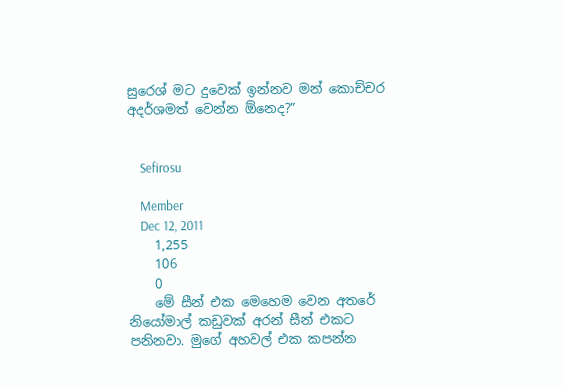සුරෙශ් මට දුවෙක් ඉන්නව මන් කොච්චර අදර්ශමත් වෙන්න ඕනෙද?”


    Sefirosu

    Member
    Dec 12, 2011
    1,255
    106
    0
    මේ සීන් එක මෙහෙම වෙන අතරේ නියෝමාල් කඩුවක් අරන් සීන් එකට පනිනවා. මුගේ අහවල් එක කපන්න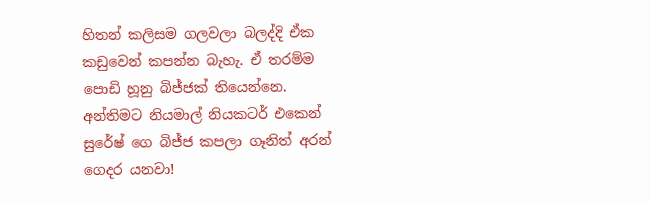හිතන් කලිසම ගලවලා බලද්දි ඒක කඩුවෙන් කපන්න බැහැ. ඒ තරම්ම පොඩි හූනු බිජ්ජක් තියෙන්නෙ. අන්තිමට නියමාල් නියකටර් එකෙන් සුරේෂ් ගෙ බිජ්ජ කපලා ගෑනිත් අරන් ගෙදර යනවා!